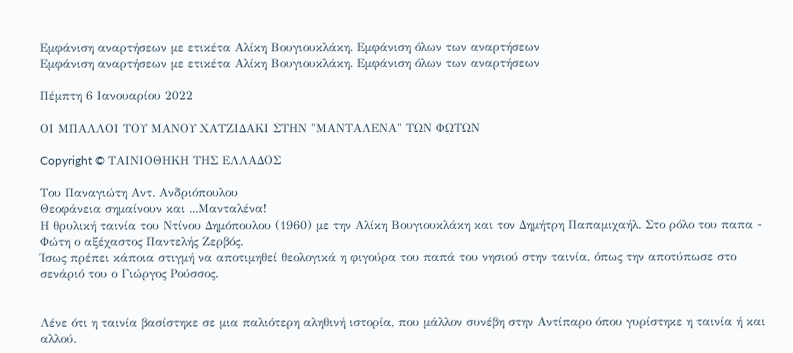Εμφάνιση αναρτήσεων με ετικέτα Αλίκη Βουγιουκλάκη. Εμφάνιση όλων των αναρτήσεων
Εμφάνιση αναρτήσεων με ετικέτα Αλίκη Βουγιουκλάκη. Εμφάνιση όλων των αναρτήσεων

Πέμπτη 6 Ιανουαρίου 2022

ΟΙ ΜΠΑΛΛΟΙ ΤΟΥ ΜΑΝΟΥ ΧΑΤΖΙΔΑΚΙ ΣΤΗΝ "ΜΑΝΤΑΛΕΝΑ" ΤΩΝ ΦΩΤΩΝ

Copyright © ΤΑΙΝΙΟΘΗΚΗ ΤΗΣ ΕΛΛΑΔΟΣ

Του Παναγιώτη Αντ. Ανδριόπουλου
Θεοφάνεια σημαίνουν και ...Μανταλένα!
Η θρυλική ταινία του Ντίνου Δημόπουλου (1960) με την Αλίκη Βουγιουκλάκη και τον Δημήτρη Παπαμιχαήλ. Στο ρόλο του παπα - Φώτη ο αξέχαστος Παντελής Ζερβός.
Ίσως πρέπει κάποια στιγμή να αποτιμηθεί θεολογικά η φιγούρα του παπά του νησιού στην ταινία, όπως την αποτύπωσε στο σενάριό του ο Γιώργος Ρούσσος.


Λένε ότι η ταινία βασίστηκε σε μια παλιότερη αληθινή ιστορία, που μάλλον συνέβη στην Αντίπαρο όπου γυρίστηκε η ταινία ή και αλλού.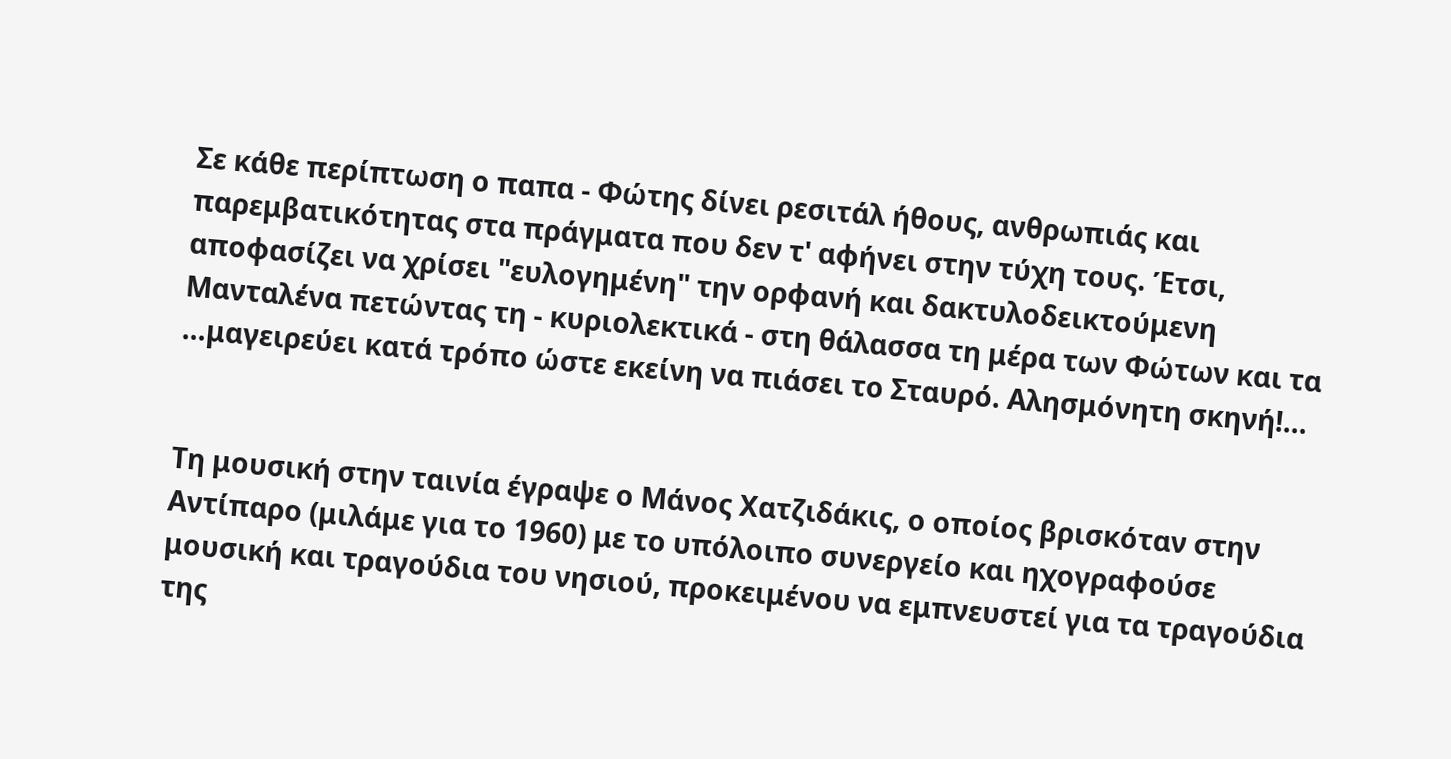Σε κάθε περίπτωση ο παπα - Φώτης δίνει ρεσιτάλ ήθους, ανθρωπιάς και παρεμβατικότητας στα πράγματα που δεν τ' αφήνει στην τύχη τους. Έτσι, αποφασίζει να χρίσει "ευλογημένη" την ορφανή και δακτυλοδεικτούμενη Μανταλένα πετώντας τη - κυριολεκτικά - στη θάλασσα τη μέρα των Φώτων και τα ...μαγειρεύει κατά τρόπο ώστε εκείνη να πιάσει το Σταυρό. Αλησμόνητη σκηνή!...


Τη μουσική στην ταινία έγραψε ο Μάνος Χατζιδάκις, ο οποίος βρισκόταν στην Αντίπαρο (μιλάμε για το 1960) με το υπόλοιπο συνεργείο και ηχογραφούσε μουσική και τραγούδια του νησιού, προκειμένου να εμπνευστεί για τα τραγούδια της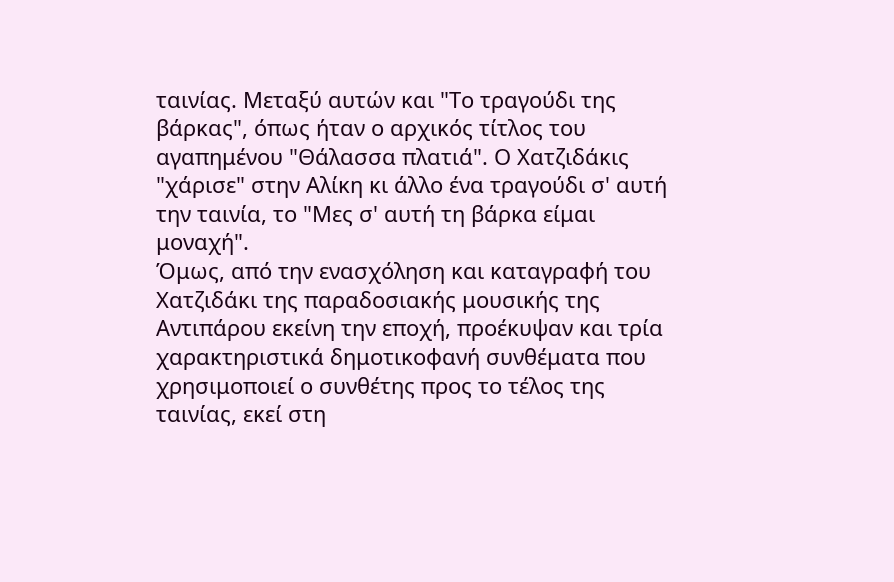ταινίας. Μεταξύ αυτών και "Το τραγούδι της βάρκας", όπως ήταν ο αρχικός τίτλος του αγαπημένου "Θάλασσα πλατιά". Ο Χατζιδάκις "χάρισε" στην Αλίκη κι άλλο ένα τραγούδι σ' αυτή την ταινία, το "Μες σ' αυτή τη βάρκα είμαι μοναχή".
Όμως, από την ενασχόληση και καταγραφή του Χατζιδάκι της παραδοσιακής μουσικής της Αντιπάρου εκείνη την εποχή, προέκυψαν και τρία χαρακτηριστικά δημοτικοφανή συνθέματα που χρησιμοποιεί ο συνθέτης προς το τέλος της ταινίας, εκεί στη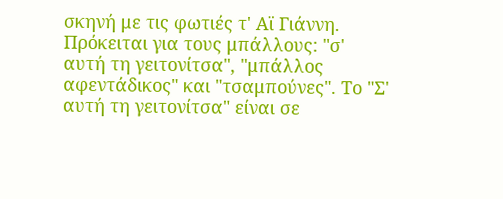σκηνή με τις φωτιές τ' Αϊ Γιάννη. Πρόκειται για τους μπάλλους: "σ' αυτή τη γειτονίτσα", "μπάλλος αφεντάδικος" και "τσαμπούνες". Το "Σ' αυτή τη γειτονίτσα" είναι σε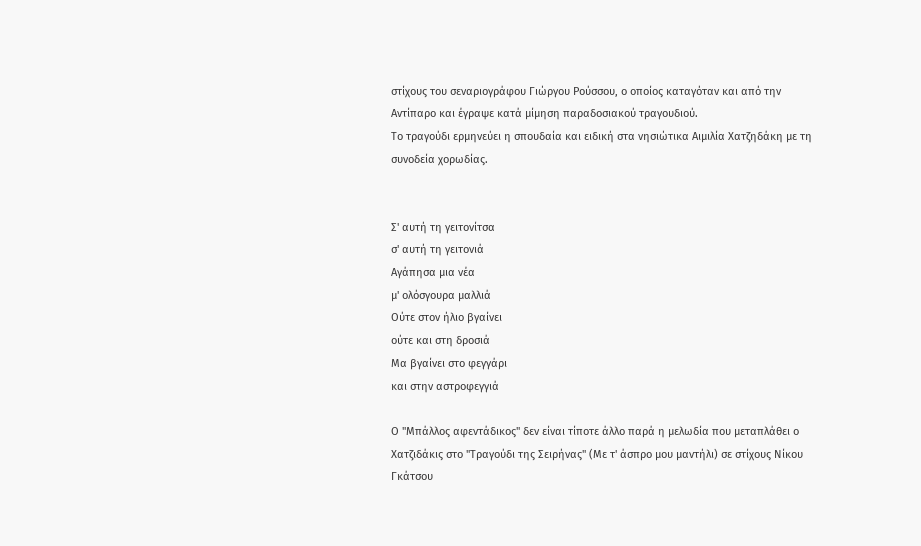στίχους του σεναριογράφου Γιώργου Ρούσσου, ο οποίος καταγόταν και από την Αντίπαρο και έγραψε κατά μίμηση παραδοσιακού τραγουδιού.
Το τραγούδι ερμηνεύει η σπουδαία και ειδική στα νησιώτικα Αιμιλία Χατζηδάκη με τη συνοδεία χορωδίας.


Σ' αυτή τη γειτονίτσα
σ' αυτή τη γειτονιά
Αγάπησα μια νέα
μ' ολόσγουρα μαλλιά
Ούτε στον ήλιο βγαίνει
ούτε και στη δροσιά
Μα βγαίνει στο φεγγάρι
και στην αστροφεγγιά

Ο "Μπάλλος αφεντάδικος" δεν είναι τίποτε άλλο παρά η μελωδία που μεταπλάθει ο Χατζιδάκις στο "Τραγούδι της Σειρήνας" (Με τ' άσπρο μου μαντήλι) σε στίχους Νίκου Γκάτσου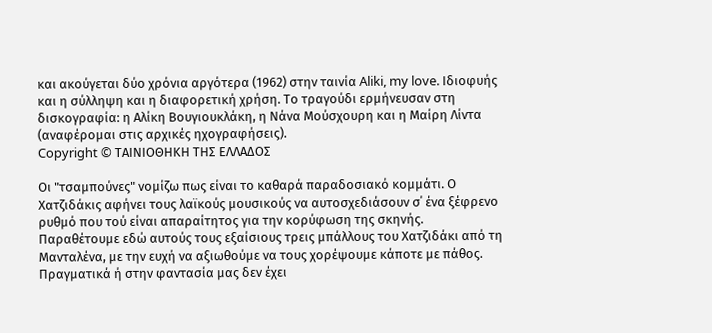και ακούγεται δύο χρόνια αργότερα (1962) στην ταινία Aliki, my love. Ιδιοφυής και η σύλληψη και η διαφορετική χρήση. Το τραγούδι ερμήνευσαν στη δισκογραφία: η Αλίκη Βουγιουκλάκη, η Νάνα Μούσχουρη και η Μαίρη Λίντα (αναφέρομαι στις αρχικές ηχογραφήσεις).
Copyright © ΤΑΙΝΙΟΘΗΚΗ ΤΗΣ ΕΛΛΑΔΟΣ

Οι "τσαμπούνες" νομίζω πως είναι το καθαρά παραδοσιακό κομμάτι. Ο Χατζιδάκις αφήνει τους λαϊκούς μουσικούς να αυτοσχεδιάσουν σ΄ ένα ξέφρενο ρυθμό που τού είναι απαραίτητος για την κορύφωση της σκηνής.
Παραθέτουμε εδώ αυτούς τους εξαίσιους τρεις μπάλλους του Χατζιδάκι από τη Μανταλένα, με την ευχή να αξιωθούμε να τους χορέψουμε κάποτε με πάθος. Πραγματικά ή στην φαντασία μας δεν έχει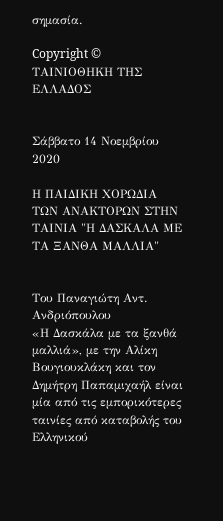σημασία.

Copyright © ΤΑΙΝΙΟΘΗΚΗ ΤΗΣ ΕΛΛΑΔΟΣ


Σάββατο 14 Νοεμβρίου 2020

Η ΠΑΙΔΙΚΗ ΧΟΡΩΔΙΑ ΤΩΝ ΑΝΑΚΤΟΡΩΝ ΣΤΗΝ ΤΑΙΝΙΑ "Η ΔΑΣΚΑΛΑ ΜΕ ΤΑ ΞΑΝΘΑ ΜΑΛΛΙΑ"


Του Παναγιώτη Αντ. Ανδριόπουλου
«Η Δασκάλα με τα ξανθά μαλλιά», με την Αλίκη Βουγιουκλάκη και τον Δημήτρη Παπαμιχαήλ είναι μία από τις εμπορικότερες ταινίες από καταβολής του Ελληνικού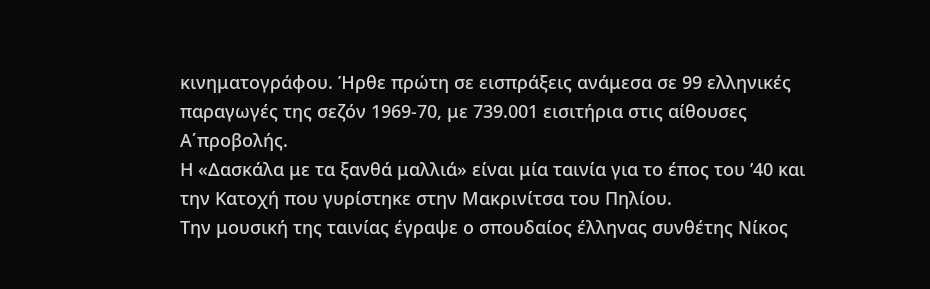κινηματογράφου. Ήρθε πρώτη σε εισπράξεις ανάμεσα σε 99 ελληνικές παραγωγές της σεζόν 1969-70, με 739.001 εισιτήρια στις αίθουσες Α΄προβολής.
Η «Δασκάλα με τα ξανθά μαλλιά» είναι μία ταινία για το έπος του ’40 και την Κατοχή που γυρίστηκε στην Μακρινίτσα του Πηλίου.
Την μουσική της ταινίας έγραψε ο σπουδαίος έλληνας συνθέτης Νίκος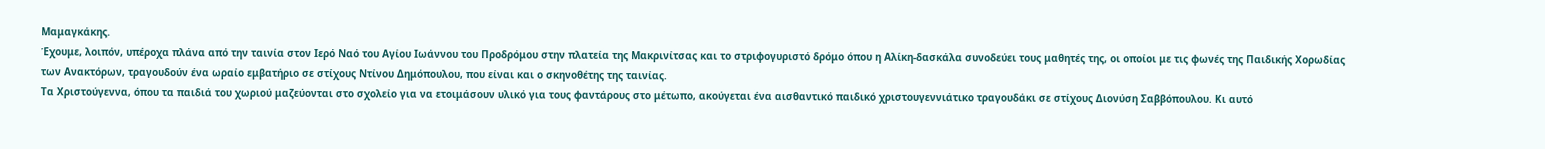Μαμαγκάκης.
Έχουμε, λοιπόν, υπέροχα πλάνα από την ταινία στον Ιερό Ναό του Αγίου Ιωάννου του Προδρόμου στην πλατεία της Μακρινίτσας και το στριφογυριστό δρόμο όπου η Αλίκη-δασκάλα συνοδεύει τους μαθητές της, οι οποίοι με τις φωνές της Παιδικής Χορωδίας των Ανακτόρων, τραγουδούν ένα ωραίο εμβατήριο σε στίχους Ντίνου Δημόπουλου, που είναι και ο σκηνοθέτης της ταινίας.
Τα Χριστούγεννα, όπου τα παιδιά του χωριού μαζεύονται στο σχολείο για να ετοιμάσουν υλικό για τους φαντάρους στο μέτωπο, ακούγεται ένα αισθαντικό παιδικό χριστουγεννιάτικο τραγουδάκι σε στίχους Διονύση Σαββόπουλου. Κι αυτό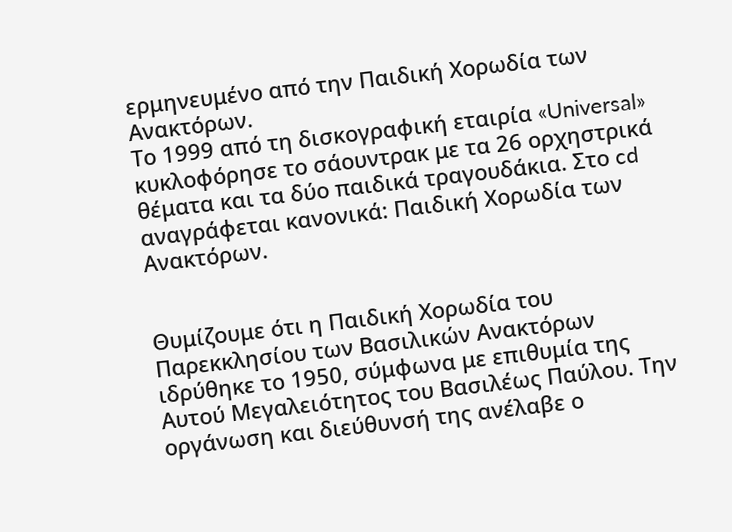ερμηνευμένο από την Παιδική Χορωδία των Ανακτόρων.
Το 1999 από τη δισκογραφική εταιρία «Universal» κυκλοφόρησε το σάουντρακ με τα 26 ορχηστρικά θέματα και τα δύο παιδικά τραγουδάκια. Στο cd αναγράφεται κανονικά: Παιδική Χορωδία των Ανακτόρων.


Θυμίζουμε ότι η Παιδική Χορωδία του Παρεκκλησίου των Βασιλικών Ανακτόρων ιδρύθηκε το 1950, σύμφωνα με επιθυμία της Αυτού Μεγαλειότητος του Βασιλέως Παύλου. Την οργάνωση και διεύθυνσή της ανέλαβε ο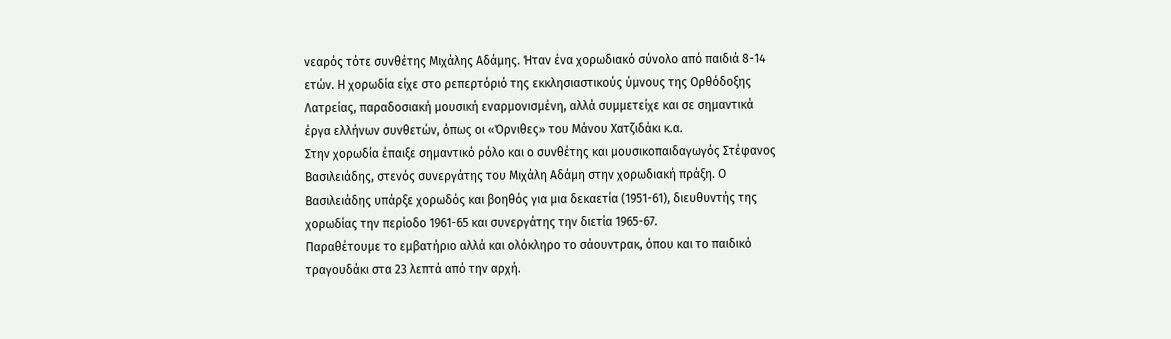νεαρός τότε συνθέτης Μιχάλης Αδάμης. Ήταν ένα χορωδιακό σύνολο από παιδιά 8-14 ετών. Η χορωδία είχε στο ρεπερτόριό της εκκλησιαστικούς ύμνους της Ορθόδοξης Λατρείας, παραδοσιακή μουσική εναρμονισμένη, αλλά συμμετείχε και σε σημαντικά έργα ελλήνων συνθετών, όπως οι «Όρνιθες» του Μάνου Χατζιδάκι κ.α.
Στην χορωδία έπαιξε σημαντικό ρόλο και ο συνθέτης και μουσικοπαιδαγωγός Στέφανος Βασιλειάδης, στενός συνεργάτης του Μιχάλη Αδάμη στην χορωδιακή πράξη. Ο Βασιλειάδης υπάρξε χορωδός και βοηθός για μια δεκαετία (1951-61), διευθυντής της χορωδίας την περίοδο 1961-65 και συνεργάτης την διετία 1965-67.
Παραθέτουμε το εμβατήριο αλλά και ολόκληρο το σάουντρακ, όπου και το παιδικό τραγουδάκι στα 23 λεπτά από την αρχή.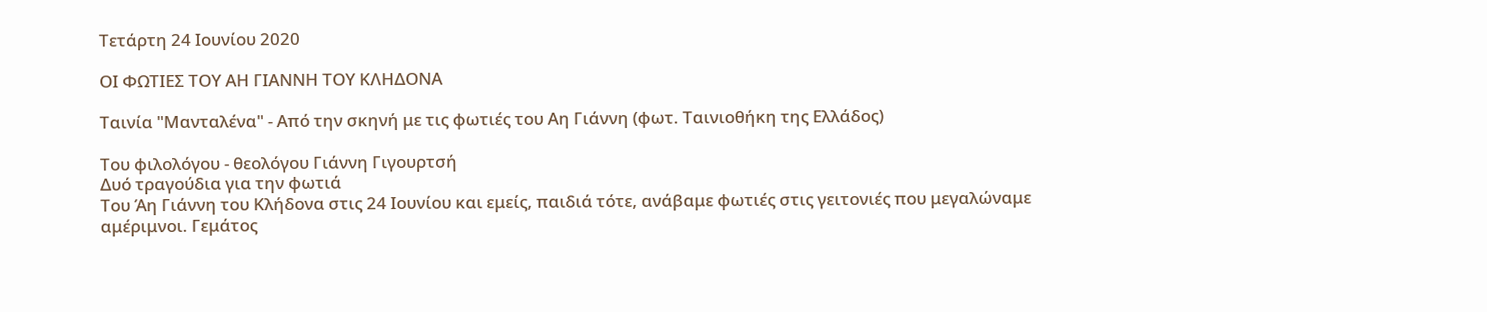Τετάρτη 24 Ιουνίου 2020

ΟΙ ΦΩΤΙΕΣ ΤΟΥ ΑΗ ΓΙΑΝΝΗ ΤΟΥ ΚΛΗΔΟΝΑ

Ταινία "Μανταλένα" - Από την σκηνή με τις φωτιές του Αη Γιάννη (φωτ. Ταινιοθήκη της Ελλάδος)

Του φιλολόγου - θεολόγου Γιάννη Γιγουρτσή
Δυό τραγούδια για την φωτιά
Του Άη Γιάννη του Κλήδονα στις 24 Ιουνίου και εμείς, παιδιά τότε, ανάβαμε φωτιές στις γειτονιές που μεγαλώναμε αμέριμνοι. Γεμάτος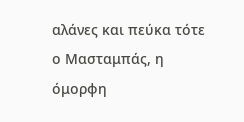αλάνες και πεύκα τότε ο Μασταμπάς, η όμορφη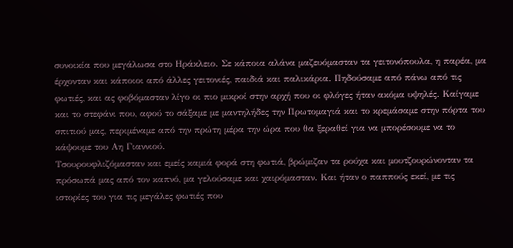συνοικία που μεγάλωσα στο Ηράκλειο. Σε κάποια αλάνα μαζευόμασταν τα γειτονόπουλα, η παρέα, μα έρχονταν και κάποιοι από άλλες γειτονιές, παιδιά και παλικάρια. Πηδούσαμε από πάνω από τις φωτιές, και ας φοβόμασταν λίγο οι πιο μικροί στην αρχή που οι φλόγες ήταν ακόμα υψηλές. Καίγαμε και το στεφάνι που, αφού το σάξαμε με μαντηλήδες την Πρωτομαγιά και το κρεμάσαμε στην πόρτα του σπιτιού μας, περιμέναμε από την πρώτη μέρα την ώρα που θα ξεραθεί για να μπορέσουμε να το κάψουμε του Αη Γιαννιού.
Τσουρουφλιζόμασταν και εμείς καμιά φορά στη φωτιά, βρώμιζαν τα ρούχα και μουτζουρώνονταν τα πρόσωπά μας από τον καπνό, μα γελούσαμε και χαιρόμασταν. Και ήταν ο παππούς εκεί, με τις ιστορίες του για τις μεγάλες φωτιές που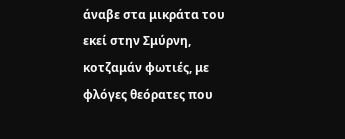άναβε στα μικράτα του εκεί στην Σμύρνη, κοτζαμάν φωτιές, με φλόγες θεόρατες που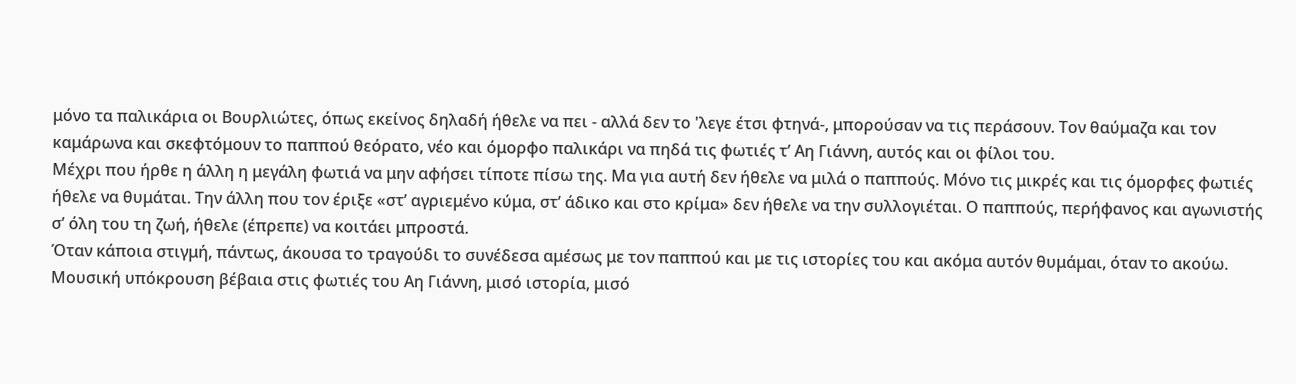μόνο τα παλικάρια οι Βουρλιώτες, όπως εκείνος δηλαδή ήθελε να πει - αλλά δεν το 'λεγε έτσι φτηνά-, μπορούσαν να τις περάσουν. Τον θαύμαζα και τον καμάρωνα και σκεφτόμουν το παππού θεόρατο, νέο και όμορφο παλικάρι να πηδά τις φωτιές τ’ Αη Γιάννη, αυτός και οι φίλοι του.
Μέχρι που ήρθε η άλλη η μεγάλη φωτιά να μην αφήσει τίποτε πίσω της. Μα για αυτή δεν ήθελε να μιλά ο παππούς. Μόνο τις μικρές και τις όμορφες φωτιές ήθελε να θυμάται. Την άλλη που τον έριξε «στ’ αγριεμένο κύμα, στ’ άδικο και στο κρίμα» δεν ήθελε να την συλλογιέται. Ο παππούς, περήφανος και αγωνιστής σ’ όλη του τη ζωή, ήθελε (έπρεπε) να κοιτάει μπροστά.
Όταν κάποια στιγμή, πάντως, άκουσα το τραγούδι το συνέδεσα αμέσως με τον παππού και με τις ιστορίες του και ακόμα αυτόν θυμάμαι, όταν το ακούω. Μουσική υπόκρουση βέβαια στις φωτιές του Αη Γιάννη, μισό ιστορία, μισό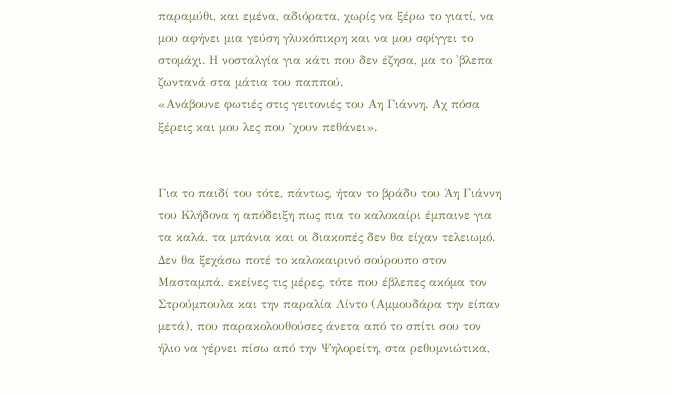παραμύθι, και εμένα, αδιόρατα, χωρίς να ξέρω το γιατί, να μου αφήνει μια γεύση γλυκόπικρη και να μου σφίγγει το στομάχι. Η νοσταλγία για κάτι που δεν έζησα, μα το 'βλεπα ζωντανά στα μάτια του παππού.
«Ανάβουνε φωτιές στις γειτονιές του Αη Γιάννη. Αχ πόσα ξέρεις και μου λες που `χουν πεθάνει».


Για το παιδί του τότε, πάντως, ήταν το βράδυ του Άη Γιάννη του Κλήδονα η απόδειξη πως πια το καλοκαίρι έμπαινε για τα καλά, τα μπάνια και οι διακοπές δεν θα είχαν τελειωμό. Δεν θα ξεχάσω ποτέ το καλοκαιρινό σούρουπο στον Μασταμπά, εκείνες τις μέρες, τότε που έβλεπες ακόμα τον Στρούμπουλα και την παραλία Λίντο (Αμμουδάρα την είπαν μετά), που παρακολουθούσες άνετα από το σπίτι σου τον ήλιο να γέρνει πίσω από την Ψηλορείτη, στα ρεθυμνιώτικα,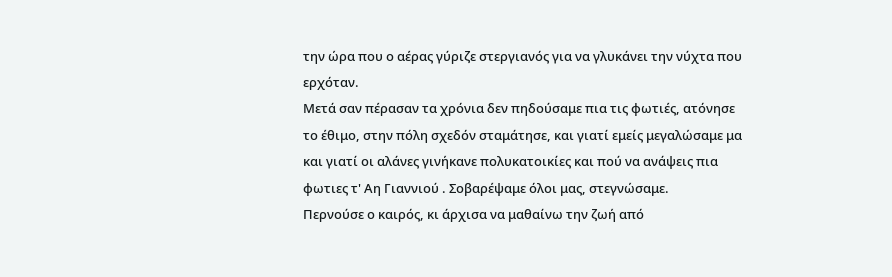την ώρα που ο αέρας γύριζε στεργιανός για να γλυκάνει την νύχτα που ερχόταν.
Μετά σαν πέρασαν τα χρόνια δεν πηδούσαμε πια τις φωτιές, ατόνησε το έθιμο, στην πόλη σχεδόν σταμάτησε, και γιατί εμείς μεγαλώσαμε μα και γιατί οι αλάνες γινήκανε πολυκατοικίες και πού να ανάψεις πια φωτιες τ' Αη Γιαννιού . Σοβαρέψαμε όλοι μας, στεγνώσαμε.
Περνούσε ο καιρός, κι άρχισα να μαθαίνω την ζωή από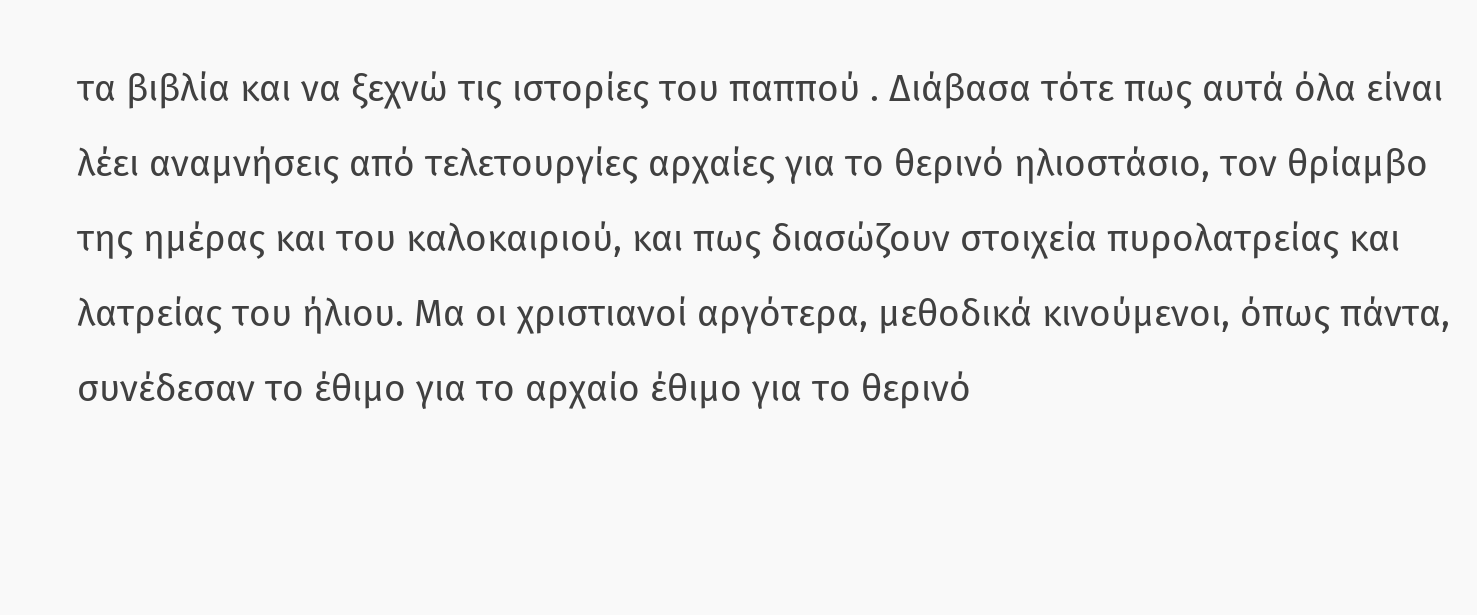τα βιβλία και να ξεχνώ τις ιστορίες του παππού . Διάβασα τότε πως αυτά όλα είναι λέει αναμνήσεις από τελετουργίες αρχαίες για το θερινό ηλιοστάσιο, τον θρίαμβο της ημέρας και του καλοκαιριού, και πως διασώζουν στοιχεία πυρολατρείας και λατρείας του ήλιου. Μα οι χριστιανοί αργότερα, μεθοδικά κινούμενοι, όπως πάντα, συνέδεσαν το έθιμο για το αρχαίο έθιμο για το θερινό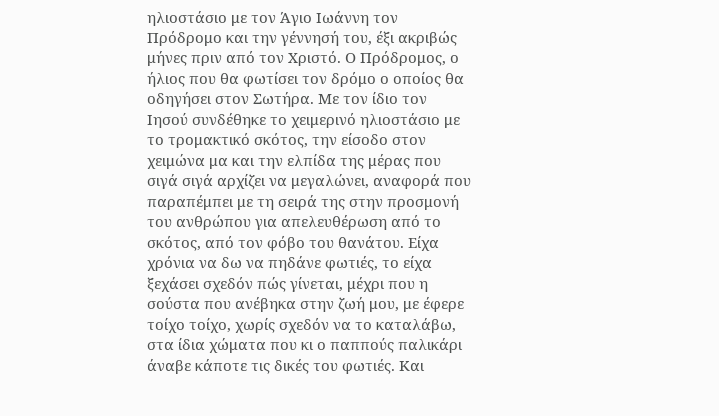ηλιοστάσιο με τον Άγιο Ιωάννη τον Πρόδρομο και την γέννησή του, έξι ακριβώς μήνες πριν από τον Χριστό. Ο Πρόδρομος, ο ήλιος που θα φωτίσει τον δρόμο ο οποίος θα οδηγήσει στον Σωτήρα. Με τον ίδιο τον Ιησού συνδέθηκε το χειμερινό ηλιοστάσιο με το τρομακτικό σκότος, την είσοδο στον χειμώνα μα και την ελπίδα της μέρας που σιγά σιγά αρχίζει να μεγαλώνει, αναφορά που παραπέμπει με τη σειρά της στην προσμονή του ανθρώπου για απελευθέρωση από το σκότος, από τον φόβο του θανάτου. Είχα χρόνια να δω να πηδάνε φωτιές, το είχα ξεχάσει σχεδόν πώς γίνεται, μέχρι που η σούστα που ανέβηκα στην ζωή μου, με έφερε τοίχο τοίχο, χωρίς σχεδόν να το καταλάβω, στα ίδια χώματα που κι ο παππούς παλικάρι άναβε κάποτε τις δικές του φωτιές. Και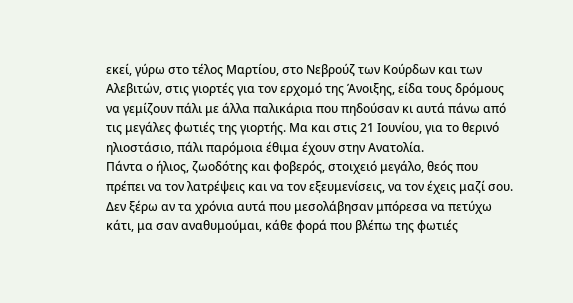εκεί, γύρω στο τέλος Μαρτίου, στο Νεβρούζ των Κούρδων και των Αλεβιτών, στις γιορτές για τον ερχομό της Άνοιξης, είδα τους δρόμους να γεμίζουν πάλι με άλλα παλικάρια που πηδούσαν κι αυτά πάνω από τις μεγάλες φωτιές της γιορτής. Μα και στις 21 Ιουνίου, για το θερινό ηλιοστάσιο, πάλι παρόμοια έθιμα έχουν στην Ανατολία.
Πάντα ο ήλιος, ζωοδότης και φοβερός, στοιχειό μεγάλο, θεός που πρέπει να τον λατρέψεις και να τον εξευμενίσεις, να τον έχεις μαζί σου.
Δεν ξέρω αν τα χρόνια αυτά που μεσολάβησαν μπόρεσα να πετύχω κάτι, μα σαν αναθυμούμαι, κάθε φορά που βλέπω της φωτιές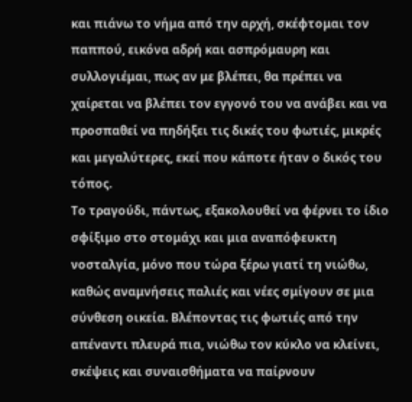και πιάνω το νήμα από την αρχή, σκέφτομαι τον παππού, εικόνα αδρή και ασπρόμαυρη και συλλογιέμαι, πως αν με βλέπει, θα πρέπει να χαίρεται να βλέπει τον εγγονό του να ανάβει και να προσπαθεί να πηδήξει τις δικές του φωτιές, μικρές και μεγαλύτερες, εκεί που κάποτε ήταν ο δικός του τόπος.
Το τραγούδι, πάντως, εξακολουθεί να φέρνει το ίδιο σφίξιμο στο στομάχι και μια αναπόφευκτη νοσταλγία, μόνο που τώρα ξέρω γιατί τη νιώθω, καθώς αναμνήσεις παλιές και νέες σμίγουν σε μια σύνθεση οικεία. Βλέποντας τις φωτιές από την απέναντι πλευρά πια, νιώθω τον κύκλο να κλείνει, σκέψεις και συναισθήματα να παίρνουν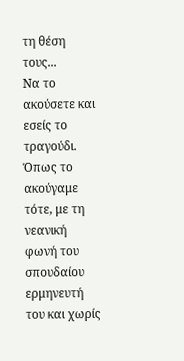τη θέση τους...
Να το ακούσετε και εσείς το τραγούδι. Όπως το ακούγαμε τότε, με τη νεανική φωνή του σπουδαίου ερμηνευτή του και χωρίς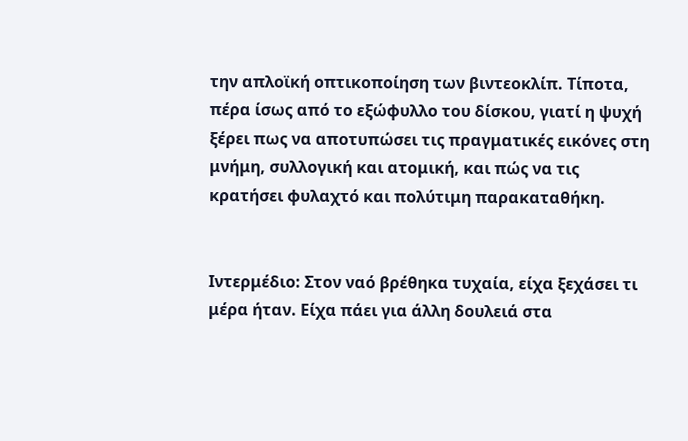την απλοϊκή οπτικοποίηση των βιντεοκλίπ. Τίποτα, πέρα ίσως από το εξώφυλλο του δίσκου, γιατί η ψυχή ξέρει πως να αποτυπώσει τις πραγματικές εικόνες στη μνήμη, συλλογική και ατομική, και πώς να τις κρατήσει φυλαχτό και πολύτιμη παρακαταθήκη.


Ιντερμέδιο: Στον ναό βρέθηκα τυχαία, είχα ξεχάσει τι μέρα ήταν. Είχα πάει για άλλη δουλειά στα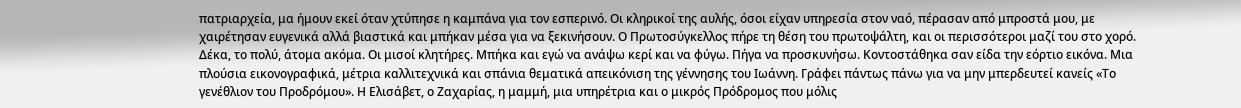πατριαρχεία, μα ήμουν εκεί όταν χτύπησε η καμπάνα για τον εσπερινό. Οι κληρικοί της αυλής, όσοι είχαν υπηρεσία στον ναό, πέρασαν από μπροστά μου, με χαιρέτησαν ευγενικά αλλά βιαστικά και μπήκαν μέσα για να ξεκινήσουν. Ο Πρωτοσύγκελλος πήρε τη θέση του πρωτοψάλτη, και οι περισσότεροι μαζί του στο χορό. Δέκα, το πολύ, άτομα ακόμα. Οι μισοί κλητήρες. Μπήκα και εγώ να ανάψω κερί και να φύγω. Πήγα να προσκυνήσω. Κοντοστάθηκα σαν είδα την εόρτιο εικόνα. Μια πλούσια εικονογραφικά, μέτρια καλλιτεχνικά και σπάνια θεματικά απεικόνιση της γέννησης του Ιωάννη. Γράφει πάντως πάνω για να μην μπερδευτεί κανείς «Το γενέθλιον του Προδρόμου». Η Ελισάβετ, ο Ζαχαρίας, η μαμμή, μια υπηρέτρια και ο μικρός Πρόδρομος που μόλις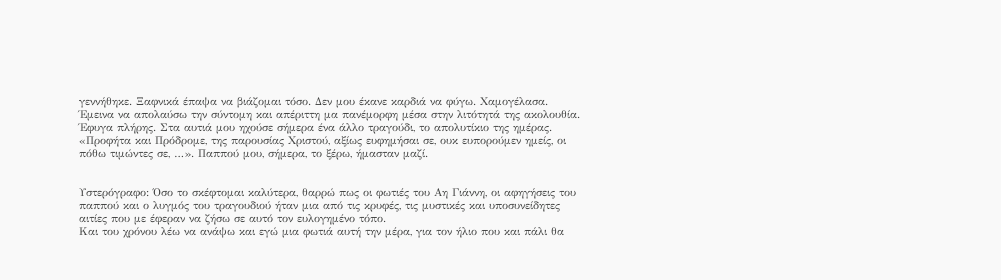γεννήθηκε. Ξαφνικά έπαψα να βιάζομαι τόσο. Δεν μου έκανε καρδιά να φύγω. Χαμογέλασα. Έμεινα να απολαύσω την σύντομη και απέριττη μα πανέμορφη μέσα στην λιτότητά της ακολουθία.
Έφυγα πλήρης. Στα αυτιά μου ηχούσε σήμερα ένα άλλο τραγούδι, το απολυτίκιο της ημέρας. «Προφήτα και Πρόδρομε, της παρουσίας Χριστού, αξίως ευφημήσαι σε, ουκ ευπορούμεν ημείς, οι πόθω τιμώντες σε, …». Παππού μου, σήμερα, το ξέρω, ήμασταν μαζί.


Υστερόγραφο: Όσο το σκέφτομαι καλύτερα, θαρρώ πως οι φωτιές του Αη Γιάννη, οι αφηγήσεις του παππού και ο λυγμός του τραγουδιού ήταν μια από τις κρυφές, τις μυστικές και υποσυνείδητες αιτίες που με έφεραν να ζήσω σε αυτό τον ευλογημένο τόπο.
Και του χρόνου λέω να ανάψω και εγώ μια φωτιά αυτή την μέρα, για τον ήλιο που και πάλι θα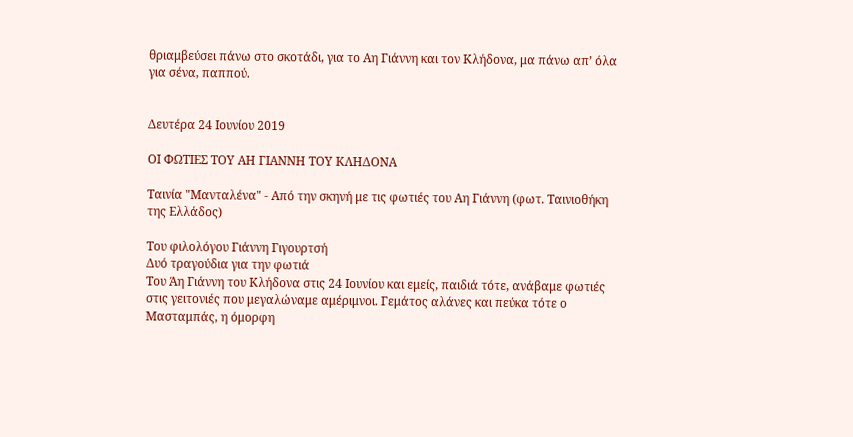θριαμβεύσει πάνω στο σκοτάδι, για το Αη Γιάννη και τον Κλήδονα, μα πάνω απ’ όλα για σένα, παππού.


Δευτέρα 24 Ιουνίου 2019

ΟΙ ΦΩΤΙΕΣ ΤΟΥ ΑΗ ΓΙΑΝΝΗ ΤΟΥ ΚΛΗΔΟΝΑ

Ταινία "Μανταλένα" - Από την σκηνή με τις φωτιές του Αη Γιάννη (φωτ. Ταινιοθήκη της Ελλάδος)

Του φιλολόγου Γιάννη Γιγουρτσή
Δυό τραγούδια για την φωτιά
Του Άη Γιάννη του Κλήδονα στις 24 Ιουνίου και εμείς, παιδιά τότε, ανάβαμε φωτιές στις γειτονιές που μεγαλώναμε αμέριμνοι. Γεμάτος αλάνες και πεύκα τότε ο Μασταμπάς, η όμορφη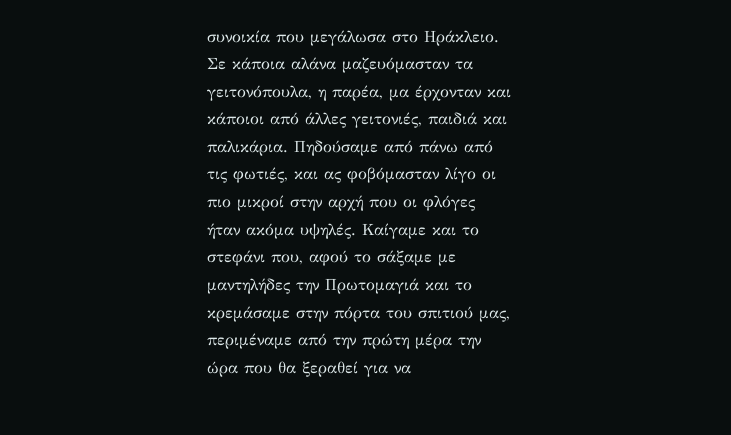συνοικία που μεγάλωσα στο Ηράκλειο. Σε κάποια αλάνα μαζευόμασταν τα γειτονόπουλα, η παρέα, μα έρχονταν και κάποιοι από άλλες γειτονιές, παιδιά και παλικάρια. Πηδούσαμε από πάνω από τις φωτιές, και ας φοβόμασταν λίγο οι πιο μικροί στην αρχή που οι φλόγες ήταν ακόμα υψηλές. Καίγαμε και το στεφάνι που, αφού το σάξαμε με μαντηλήδες την Πρωτομαγιά και το κρεμάσαμε στην πόρτα του σπιτιού μας, περιμέναμε από την πρώτη μέρα την ώρα που θα ξεραθεί για να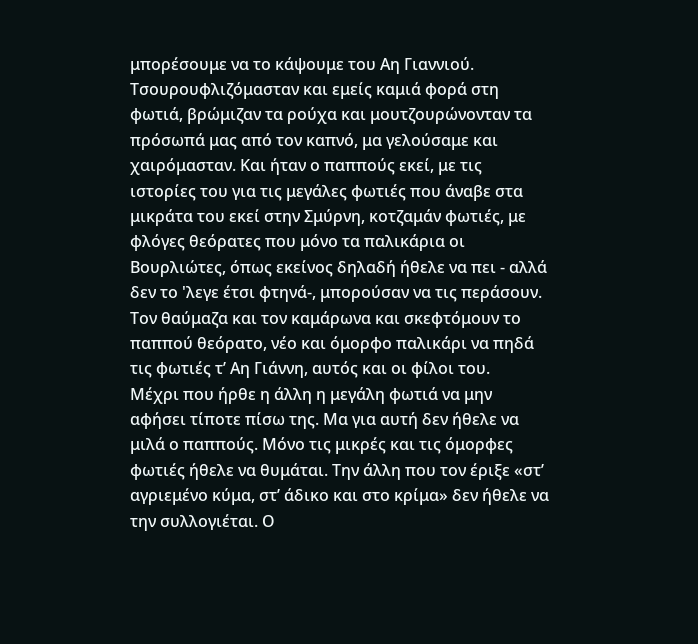μπορέσουμε να το κάψουμε του Αη Γιαννιού.
Τσουρουφλιζόμασταν και εμείς καμιά φορά στη φωτιά, βρώμιζαν τα ρούχα και μουτζουρώνονταν τα πρόσωπά μας από τον καπνό, μα γελούσαμε και χαιρόμασταν. Και ήταν ο παππούς εκεί, με τις ιστορίες του για τις μεγάλες φωτιές που άναβε στα μικράτα του εκεί στην Σμύρνη, κοτζαμάν φωτιές, με φλόγες θεόρατες που μόνο τα παλικάρια οι Βουρλιώτες, όπως εκείνος δηλαδή ήθελε να πει - αλλά δεν το 'λεγε έτσι φτηνά-, μπορούσαν να τις περάσουν. Τον θαύμαζα και τον καμάρωνα και σκεφτόμουν το παππού θεόρατο, νέο και όμορφο παλικάρι να πηδά τις φωτιές τ’ Αη Γιάννη, αυτός και οι φίλοι του.
Μέχρι που ήρθε η άλλη η μεγάλη φωτιά να μην αφήσει τίποτε πίσω της. Μα για αυτή δεν ήθελε να μιλά ο παππούς. Μόνο τις μικρές και τις όμορφες φωτιές ήθελε να θυμάται. Την άλλη που τον έριξε «στ’ αγριεμένο κύμα, στ’ άδικο και στο κρίμα» δεν ήθελε να την συλλογιέται. Ο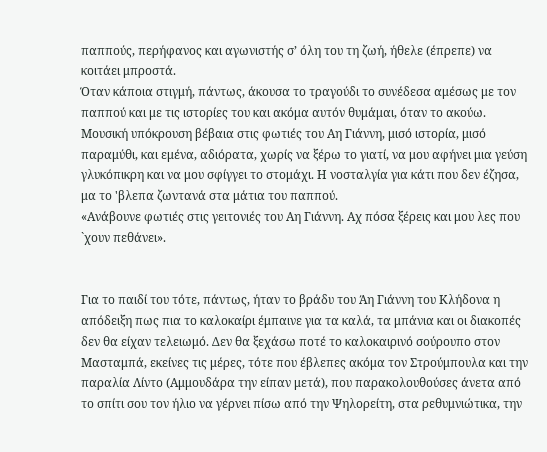παππούς, περήφανος και αγωνιστής σ’ όλη του τη ζωή, ήθελε (έπρεπε) να κοιτάει μπροστά.
Όταν κάποια στιγμή, πάντως, άκουσα το τραγούδι το συνέδεσα αμέσως με τον παππού και με τις ιστορίες του και ακόμα αυτόν θυμάμαι, όταν το ακούω. Μουσική υπόκρουση βέβαια στις φωτιές του Αη Γιάννη, μισό ιστορία, μισό παραμύθι, και εμένα, αδιόρατα, χωρίς να ξέρω το γιατί, να μου αφήνει μια γεύση γλυκόπικρη και να μου σφίγγει το στομάχι. Η νοσταλγία για κάτι που δεν έζησα, μα το 'βλεπα ζωντανά στα μάτια του παππού.
«Ανάβουνε φωτιές στις γειτονιές του Αη Γιάννη. Αχ πόσα ξέρεις και μου λες που `χουν πεθάνει».


Για το παιδί του τότε, πάντως, ήταν το βράδυ του Άη Γιάννη του Κλήδονα η απόδειξη πως πια το καλοκαίρι έμπαινε για τα καλά, τα μπάνια και οι διακοπές δεν θα είχαν τελειωμό. Δεν θα ξεχάσω ποτέ το καλοκαιρινό σούρουπο στον Μασταμπά, εκείνες τις μέρες, τότε που έβλεπες ακόμα τον Στρούμπουλα και την παραλία Λίντο (Αμμουδάρα την είπαν μετά), που παρακολουθούσες άνετα από το σπίτι σου τον ήλιο να γέρνει πίσω από την Ψηλορείτη, στα ρεθυμνιώτικα, την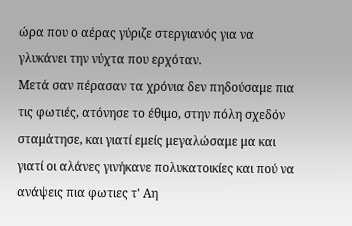ώρα που ο αέρας γύριζε στεργιανός για να γλυκάνει την νύχτα που ερχόταν.
Μετά σαν πέρασαν τα χρόνια δεν πηδούσαμε πια τις φωτιές, ατόνησε το έθιμο, στην πόλη σχεδόν σταμάτησε, και γιατί εμείς μεγαλώσαμε μα και γιατί οι αλάνες γινήκανε πολυκατοικίες και πού να ανάψεις πια φωτιες τ' Αη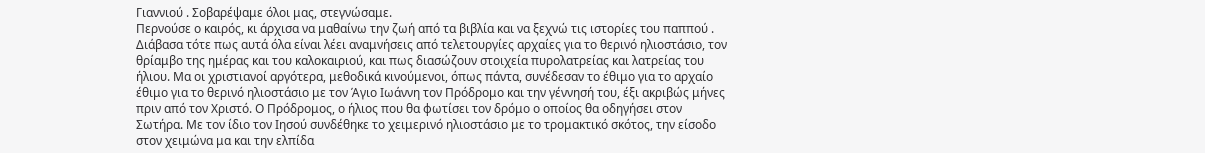Γιαννιού . Σοβαρέψαμε όλοι μας, στεγνώσαμε.
Περνούσε ο καιρός, κι άρχισα να μαθαίνω την ζωή από τα βιβλία και να ξεχνώ τις ιστορίες του παππού . Διάβασα τότε πως αυτά όλα είναι λέει αναμνήσεις από τελετουργίες αρχαίες για το θερινό ηλιοστάσιο, τον θρίαμβο της ημέρας και του καλοκαιριού, και πως διασώζουν στοιχεία πυρολατρείας και λατρείας του ήλιου. Μα οι χριστιανοί αργότερα, μεθοδικά κινούμενοι, όπως πάντα, συνέδεσαν το έθιμο για το αρχαίο έθιμο για το θερινό ηλιοστάσιο με τον Άγιο Ιωάννη τον Πρόδρομο και την γέννησή του, έξι ακριβώς μήνες πριν από τον Χριστό. Ο Πρόδρομος, ο ήλιος που θα φωτίσει τον δρόμο ο οποίος θα οδηγήσει στον Σωτήρα. Με τον ίδιο τον Ιησού συνδέθηκε το χειμερινό ηλιοστάσιο με το τρομακτικό σκότος, την είσοδο στον χειμώνα μα και την ελπίδα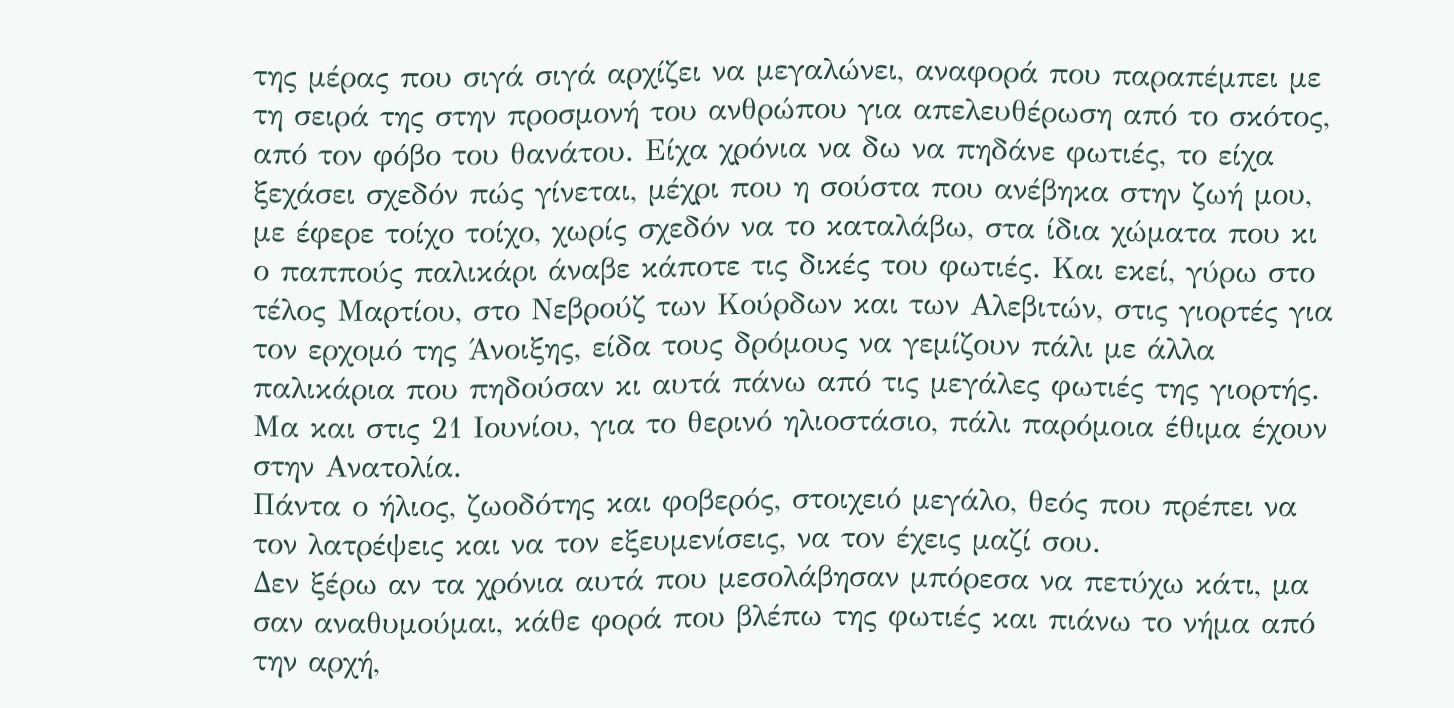της μέρας που σιγά σιγά αρχίζει να μεγαλώνει, αναφορά που παραπέμπει με τη σειρά της στην προσμονή του ανθρώπου για απελευθέρωση από το σκότος, από τον φόβο του θανάτου. Είχα χρόνια να δω να πηδάνε φωτιές, το είχα ξεχάσει σχεδόν πώς γίνεται, μέχρι που η σούστα που ανέβηκα στην ζωή μου, με έφερε τοίχο τοίχο, χωρίς σχεδόν να το καταλάβω, στα ίδια χώματα που κι ο παππούς παλικάρι άναβε κάποτε τις δικές του φωτιές. Και εκεί, γύρω στο τέλος Μαρτίου, στο Νεβρούζ των Κούρδων και των Αλεβιτών, στις γιορτές για τον ερχομό της Άνοιξης, είδα τους δρόμους να γεμίζουν πάλι με άλλα παλικάρια που πηδούσαν κι αυτά πάνω από τις μεγάλες φωτιές της γιορτής. Μα και στις 21 Ιουνίου, για το θερινό ηλιοστάσιο, πάλι παρόμοια έθιμα έχουν στην Ανατολία.
Πάντα ο ήλιος, ζωοδότης και φοβερός, στοιχειό μεγάλο, θεός που πρέπει να τον λατρέψεις και να τον εξευμενίσεις, να τον έχεις μαζί σου.
Δεν ξέρω αν τα χρόνια αυτά που μεσολάβησαν μπόρεσα να πετύχω κάτι, μα σαν αναθυμούμαι, κάθε φορά που βλέπω της φωτιές και πιάνω το νήμα από την αρχή,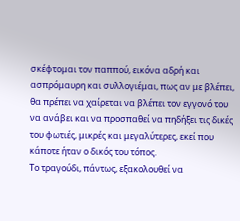σκέφτομαι τον παππού, εικόνα αδρή και ασπρόμαυρη και συλλογιέμαι, πως αν με βλέπει, θα πρέπει να χαίρεται να βλέπει τον εγγονό του να ανάβει και να προσπαθεί να πηδήξει τις δικές του φωτιές, μικρές και μεγαλύτερες, εκεί που κάποτε ήταν ο δικός του τόπος.
Το τραγούδι, πάντως, εξακολουθεί να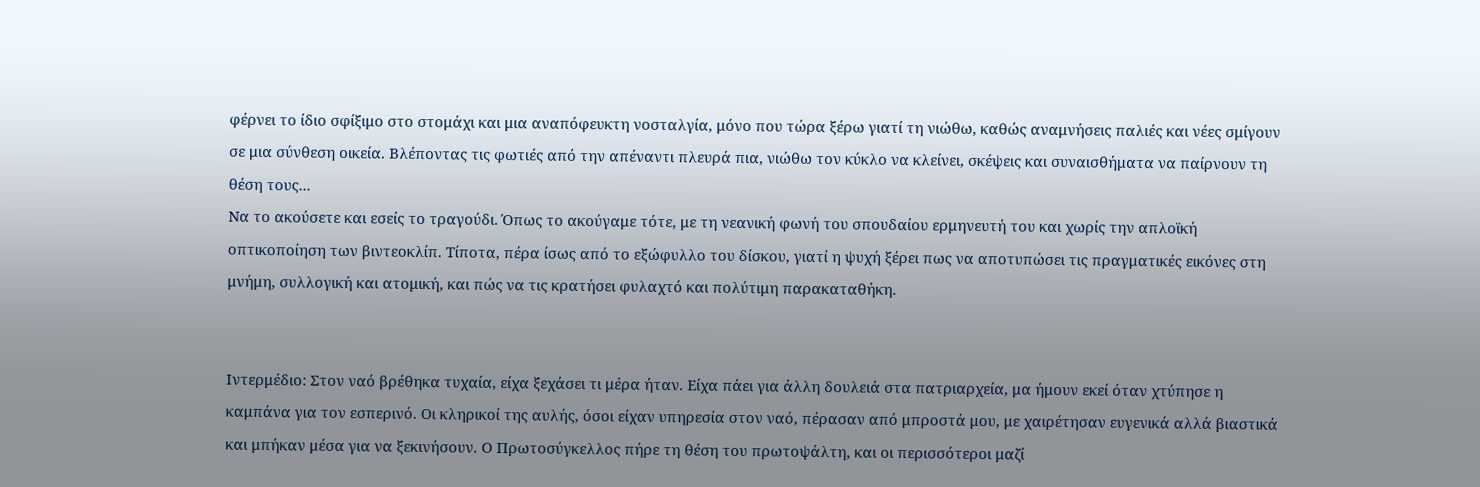φέρνει το ίδιο σφίξιμο στο στομάχι και μια αναπόφευκτη νοσταλγία, μόνο που τώρα ξέρω γιατί τη νιώθω, καθώς αναμνήσεις παλιές και νέες σμίγουν σε μια σύνθεση οικεία. Βλέποντας τις φωτιές από την απέναντι πλευρά πια, νιώθω τον κύκλο να κλείνει, σκέψεις και συναισθήματα να παίρνουν τη θέση τους...
Να το ακούσετε και εσείς το τραγούδι. Όπως το ακούγαμε τότε, με τη νεανική φωνή του σπουδαίου ερμηνευτή του και χωρίς την απλοϊκή οπτικοποίηση των βιντεοκλίπ. Τίποτα, πέρα ίσως από το εξώφυλλο του δίσκου, γιατί η ψυχή ξέρει πως να αποτυπώσει τις πραγματικές εικόνες στη μνήμη, συλλογική και ατομική, και πώς να τις κρατήσει φυλαχτό και πολύτιμη παρακαταθήκη.


Ιντερμέδιο: Στον ναό βρέθηκα τυχαία, είχα ξεχάσει τι μέρα ήταν. Είχα πάει για άλλη δουλειά στα πατριαρχεία, μα ήμουν εκεί όταν χτύπησε η καμπάνα για τον εσπερινό. Οι κληρικοί της αυλής, όσοι είχαν υπηρεσία στον ναό, πέρασαν από μπροστά μου, με χαιρέτησαν ευγενικά αλλά βιαστικά και μπήκαν μέσα για να ξεκινήσουν. Ο Πρωτοσύγκελλος πήρε τη θέση του πρωτοψάλτη, και οι περισσότεροι μαζί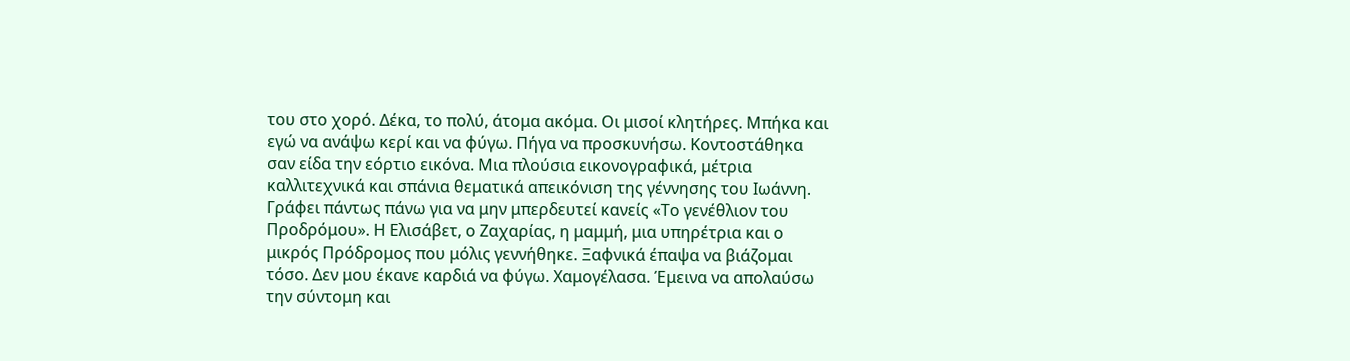του στο χορό. Δέκα, το πολύ, άτομα ακόμα. Οι μισοί κλητήρες. Μπήκα και εγώ να ανάψω κερί και να φύγω. Πήγα να προσκυνήσω. Κοντοστάθηκα σαν είδα την εόρτιο εικόνα. Μια πλούσια εικονογραφικά, μέτρια καλλιτεχνικά και σπάνια θεματικά απεικόνιση της γέννησης του Ιωάννη. Γράφει πάντως πάνω για να μην μπερδευτεί κανείς «Το γενέθλιον του Προδρόμου». Η Ελισάβετ, ο Ζαχαρίας, η μαμμή, μια υπηρέτρια και ο μικρός Πρόδρομος που μόλις γεννήθηκε. Ξαφνικά έπαψα να βιάζομαι τόσο. Δεν μου έκανε καρδιά να φύγω. Χαμογέλασα. Έμεινα να απολαύσω την σύντομη και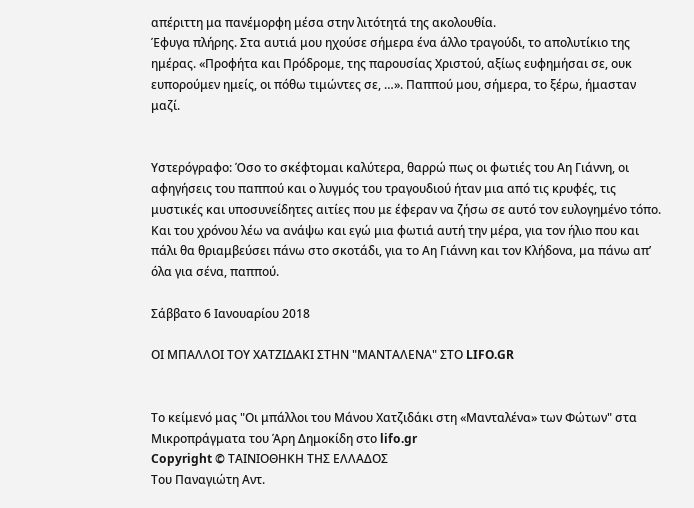απέριττη μα πανέμορφη μέσα στην λιτότητά της ακολουθία.
Έφυγα πλήρης. Στα αυτιά μου ηχούσε σήμερα ένα άλλο τραγούδι, το απολυτίκιο της ημέρας. «Προφήτα και Πρόδρομε, της παρουσίας Χριστού, αξίως ευφημήσαι σε, ουκ ευπορούμεν ημείς, οι πόθω τιμώντες σε, …». Παππού μου, σήμερα, το ξέρω, ήμασταν μαζί.


Υστερόγραφο: Όσο το σκέφτομαι καλύτερα, θαρρώ πως οι φωτιές του Αη Γιάννη, οι αφηγήσεις του παππού και ο λυγμός του τραγουδιού ήταν μια από τις κρυφές, τις μυστικές και υποσυνείδητες αιτίες που με έφεραν να ζήσω σε αυτό τον ευλογημένο τόπο.
Και του χρόνου λέω να ανάψω και εγώ μια φωτιά αυτή την μέρα, για τον ήλιο που και πάλι θα θριαμβεύσει πάνω στο σκοτάδι, για το Αη Γιάννη και τον Κλήδονα, μα πάνω απ’ όλα για σένα, παππού.

Σάββατο 6 Ιανουαρίου 2018

ΟΙ ΜΠΑΛΛΟΙ ΤΟΥ ΧΑΤΖΙΔΑΚΙ ΣΤΗΝ "ΜΑΝΤΑΛΕΝΑ" ΣΤΟ LIFO.GR


Το κείμενό μας "Οι μπάλλοι του Μάνου Χατζιδάκι στη «Μανταλένα» των Φώτων" στα Μικροπράγματα του Άρη Δημοκίδη στο lifo.gr
Copyright © ΤΑΙΝΙΟΘΗΚΗ ΤΗΣ ΕΛΛΑΔΟΣ
Του Παναγιώτη Αντ.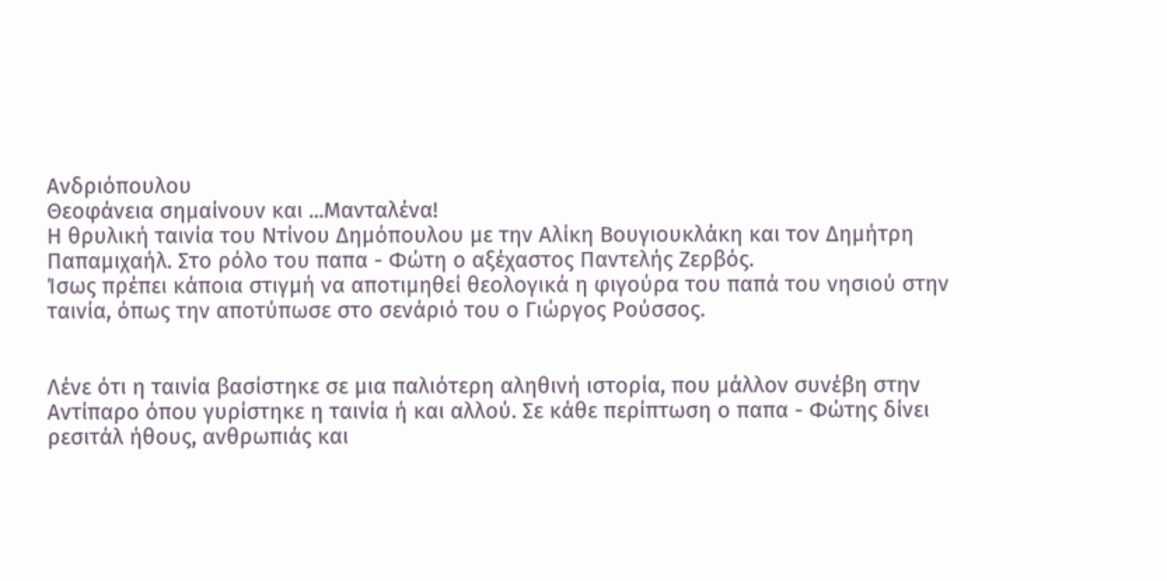Ανδριόπουλου
Θεοφάνεια σημαίνουν και ...Μανταλένα!
Η θρυλική ταινία του Ντίνου Δημόπουλου με την Αλίκη Βουγιουκλάκη και τον Δημήτρη Παπαμιχαήλ. Στο ρόλο του παπα - Φώτη ο αξέχαστος Παντελής Ζερβός.
Ίσως πρέπει κάποια στιγμή να αποτιμηθεί θεολογικά η φιγούρα του παπά του νησιού στην ταινία, όπως την αποτύπωσε στο σενάριό του ο Γιώργος Ρούσσος.


Λένε ότι η ταινία βασίστηκε σε μια παλιότερη αληθινή ιστορία, που μάλλον συνέβη στην Αντίπαρο όπου γυρίστηκε η ταινία ή και αλλού. Σε κάθε περίπτωση ο παπα - Φώτης δίνει ρεσιτάλ ήθους, ανθρωπιάς και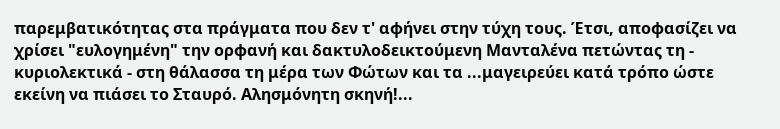παρεμβατικότητας στα πράγματα που δεν τ' αφήνει στην τύχη τους. Έτσι, αποφασίζει να χρίσει "ευλογημένη" την ορφανή και δακτυλοδεικτούμενη Μανταλένα πετώντας τη - κυριολεκτικά - στη θάλασσα τη μέρα των Φώτων και τα ...μαγειρεύει κατά τρόπο ώστε εκείνη να πιάσει το Σταυρό. Αλησμόνητη σκηνή!...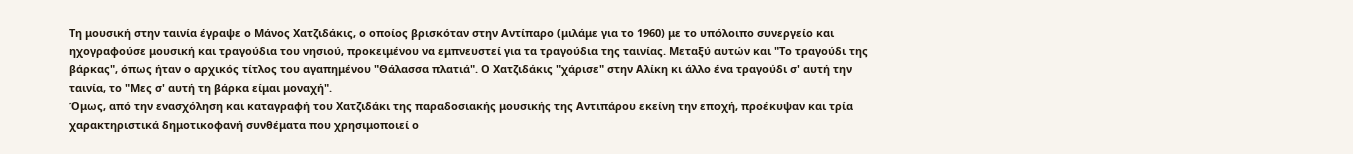Τη μουσική στην ταινία έγραψε ο Μάνος Χατζιδάκις, ο οποίος βρισκόταν στην Αντίπαρο (μιλάμε για το 1960) με το υπόλοιπο συνεργείο και ηχογραφούσε μουσική και τραγούδια του νησιού, προκειμένου να εμπνευστεί για τα τραγούδια της ταινίας. Μεταξύ αυτών και "Το τραγούδι της βάρκας", όπως ήταν ο αρχικός τίτλος του αγαπημένου "Θάλασσα πλατιά". Ο Χατζιδάκις "χάρισε" στην Αλίκη κι άλλο ένα τραγούδι σ' αυτή την ταινία, το "Μες σ' αυτή τη βάρκα είμαι μοναχή".
Όμως, από την ενασχόληση και καταγραφή του Χατζιδάκι της παραδοσιακής μουσικής της Αντιπάρου εκείνη την εποχή, προέκυψαν και τρία χαρακτηριστικά δημοτικοφανή συνθέματα που χρησιμοποιεί ο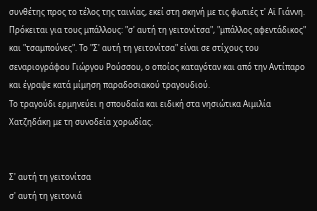συνθέτης προς το τέλος της ταινίας, εκεί στη σκηνή με τις φωτιές τ' Αϊ Γιάννη. Πρόκειται για τους μπάλλους: "σ' αυτή τη γειτονίτσα", "μπάλλος αφεντάδικος" και "τσαμπούνες". Το "Σ' αυτή τη γειτονίτσα" είναι σε στίχους του σεναριογράφου Γιώργου Ρούσσου, ο οποίος καταγόταν και από την Αντίπαρο και έγραψε κατά μίμηση παραδοσιακού τραγουδιού.
Το τραγούδι ερμηνεύει η σπουδαία και ειδική στα νησιώτικα Αιμιλία Χατζηδάκη με τη συνοδεία χορωδίας.


Σ' αυτή τη γειτονίτσα
σ' αυτή τη γειτονιά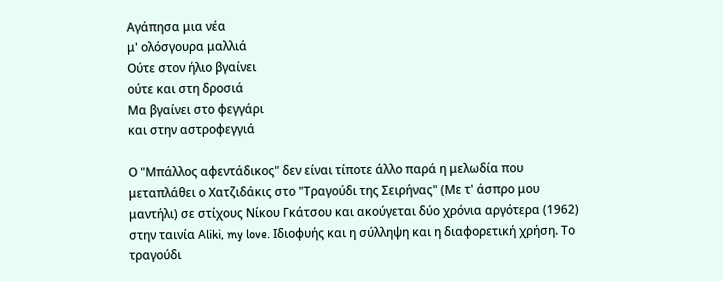Αγάπησα μια νέα
μ' ολόσγουρα μαλλιά
Ούτε στον ήλιο βγαίνει
ούτε και στη δροσιά
Μα βγαίνει στο φεγγάρι
και στην αστροφεγγιά

Ο "Μπάλλος αφεντάδικος" δεν είναι τίποτε άλλο παρά η μελωδία που μεταπλάθει ο Χατζιδάκις στο "Τραγούδι της Σειρήνας" (Με τ' άσπρο μου μαντήλι) σε στίχους Νίκου Γκάτσου και ακούγεται δύο χρόνια αργότερα (1962) στην ταινία Aliki, my love. Ιδιοφυής και η σύλληψη και η διαφορετική χρήση. Το τραγούδι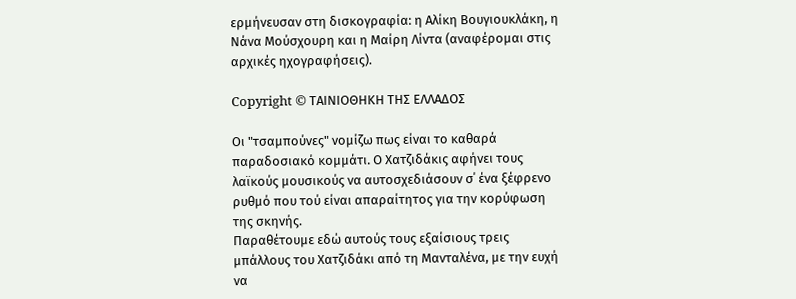ερμήνευσαν στη δισκογραφία: η Αλίκη Βουγιουκλάκη, η Νάνα Μούσχουρη και η Μαίρη Λίντα (αναφέρομαι στις αρχικές ηχογραφήσεις).

Copyright © ΤΑΙΝΙΟΘΗΚΗ ΤΗΣ ΕΛΛΑΔΟΣ

Οι "τσαμπούνες" νομίζω πως είναι το καθαρά παραδοσιακό κομμάτι. Ο Χατζιδάκις αφήνει τους λαϊκούς μουσικούς να αυτοσχεδιάσουν σ΄ ένα ξέφρενο ρυθμό που τού είναι απαραίτητος για την κορύφωση της σκηνής.
Παραθέτουμε εδώ αυτούς τους εξαίσιους τρεις μπάλλους του Χατζιδάκι από τη Μανταλένα, με την ευχή να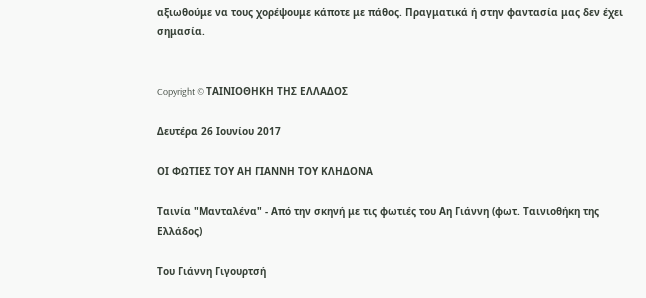αξιωθούμε να τους χορέψουμε κάποτε με πάθος. Πραγματικά ή στην φαντασία μας δεν έχει σημασία.


Copyright © ΤΑΙΝΙΟΘΗΚΗ ΤΗΣ ΕΛΛΑΔΟΣ

Δευτέρα 26 Ιουνίου 2017

ΟΙ ΦΩΤΙΕΣ ΤΟΥ ΑΗ ΓΙΑΝΝΗ ΤΟΥ ΚΛΗΔΟΝΑ

Ταινία "Μανταλένα" - Από την σκηνή με τις φωτιές του Αη Γιάννη (φωτ. Ταινιοθήκη της Ελλάδος)

Του Γιάννη Γιγουρτσή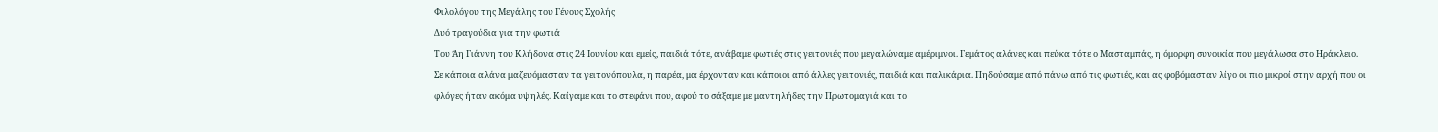Φιλολόγου της Μεγάλης του Γένους Σχολής
Δυό τραγούδια για την φωτιά
Του Άη Γιάννη του Κλήδονα στις 24 Ιουνίου και εμείς, παιδιά τότε, ανάβαμε φωτιές στις γειτονιές που μεγαλώναμε αμέριμνοι. Γεμάτος αλάνες και πεύκα τότε ο Μασταμπάς, η όμορφη συνοικία που μεγάλωσα στο Ηράκλειο. Σε κάποια αλάνα μαζευόμασταν τα γειτονόπουλα, η παρέα, μα έρχονταν και κάποιοι από άλλες γειτονιές, παιδιά και παλικάρια. Πηδούσαμε από πάνω από τις φωτιές, και ας φοβόμασταν λίγο οι πιο μικροί στην αρχή που οι φλόγες ήταν ακόμα υψηλές. Καίγαμε και το στεφάνι που, αφού το σάξαμε με μαντηλήδες την Πρωτομαγιά και το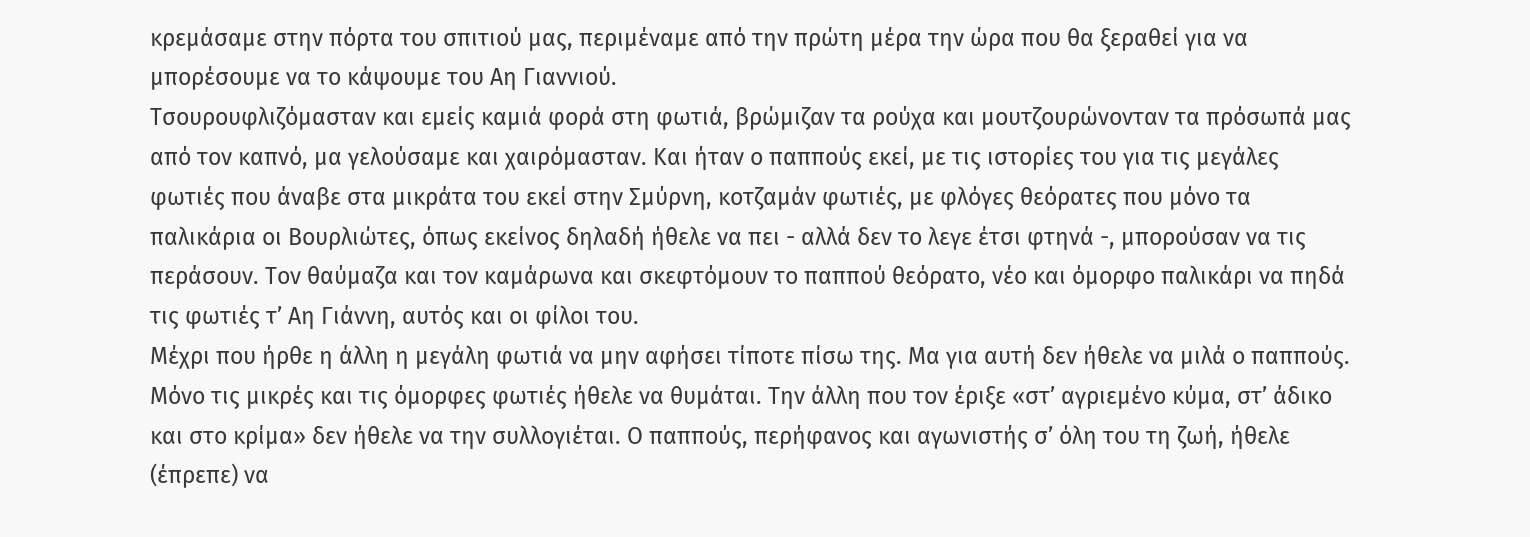κρεμάσαμε στην πόρτα του σπιτιού μας, περιμέναμε από την πρώτη μέρα την ώρα που θα ξεραθεί για να μπορέσουμε να το κάψουμε του Αη Γιαννιού.
Τσουρουφλιζόμασταν και εμείς καμιά φορά στη φωτιά, βρώμιζαν τα ρούχα και μουτζουρώνονταν τα πρόσωπά μας από τον καπνό, μα γελούσαμε και χαιρόμασταν. Και ήταν ο παππούς εκεί, με τις ιστορίες του για τις μεγάλες φωτιές που άναβε στα μικράτα του εκεί στην Σμύρνη, κοτζαμάν φωτιές, με φλόγες θεόρατες που μόνο τα παλικάρια οι Βουρλιώτες, όπως εκείνος δηλαδή ήθελε να πει - αλλά δεν το λεγε έτσι φτηνά -, μπορούσαν να τις περάσουν. Τον θαύμαζα και τον καμάρωνα και σκεφτόμουν το παππού θεόρατο, νέο και όμορφο παλικάρι να πηδά τις φωτιές τ’ Αη Γιάννη, αυτός και οι φίλοι του.
Μέχρι που ήρθε η άλλη η μεγάλη φωτιά να μην αφήσει τίποτε πίσω της. Μα για αυτή δεν ήθελε να μιλά ο παππούς. Μόνο τις μικρές και τις όμορφες φωτιές ήθελε να θυμάται. Την άλλη που τον έριξε «στ’ αγριεμένο κύμα, στ’ άδικο και στο κρίμα» δεν ήθελε να την συλλογιέται. Ο παππούς, περήφανος και αγωνιστής σ’ όλη του τη ζωή, ήθελε (έπρεπε) να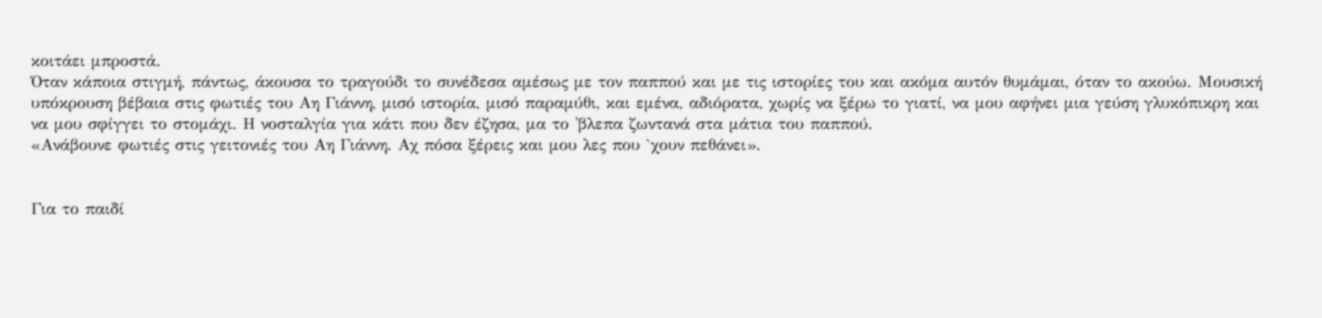κοιτάει μπροστά.
Όταν κάποια στιγμή, πάντως, άκουσα το τραγούδι το συνέδεσα αμέσως με τον παππού και με τις ιστορίες του και ακόμα αυτόν θυμάμαι, όταν το ακούω. Μουσική υπόκρουση βέβαια στις φωτιές του Αη Γιάννη, μισό ιστορία, μισό παραμύθι, και εμένα, αδιόρατα, χωρίς να ξέρω το γιατί, να μου αφήνει μια γεύση γλυκόπικρη και να μου σφίγγει το στομάχι. Η νοσταλγία για κάτι που δεν έζησα, μα το 'βλεπα ζωντανά στα μάτια του παππού.
«Ανάβουνε φωτιές στις γειτονιές του Αη Γιάννη. Αχ πόσα ξέρεις και μου λες που `χουν πεθάνει».


Για το παιδί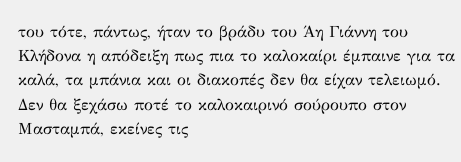του τότε, πάντως, ήταν το βράδυ του Άη Γιάννη του Κλήδονα η απόδειξη πως πια το καλοκαίρι έμπαινε για τα καλά, τα μπάνια και οι διακοπές δεν θα είχαν τελειωμό. Δεν θα ξεχάσω ποτέ το καλοκαιρινό σούρουπο στον Μασταμπά, εκείνες τις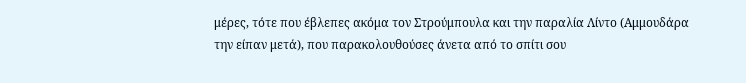μέρες, τότε που έβλεπες ακόμα τον Στρούμπουλα και την παραλία Λίντο (Αμμουδάρα την είπαν μετά), που παρακολουθούσες άνετα από το σπίτι σου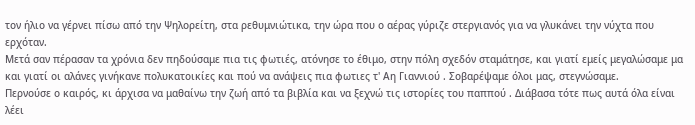τον ήλιο να γέρνει πίσω από την Ψηλορείτη, στα ρεθυμνιώτικα, την ώρα που ο αέρας γύριζε στεργιανός για να γλυκάνει την νύχτα που ερχόταν.
Μετά σαν πέρασαν τα χρόνια δεν πηδούσαμε πια τις φωτιές, ατόνησε το έθιμο, στην πόλη σχεδόν σταμάτησε, και γιατί εμείς μεγαλώσαμε μα και γιατί οι αλάνες γινήκανε πολυκατοικίες και πού να ανάψεις πια φωτιες τ' Αη Γιαννιού . Σοβαρέψαμε όλοι μας, στεγνώσαμε.
Περνούσε ο καιρός, κι άρχισα να μαθαίνω την ζωή από τα βιβλία και να ξεχνώ τις ιστορίες του παππού . Διάβασα τότε πως αυτά όλα είναι λέει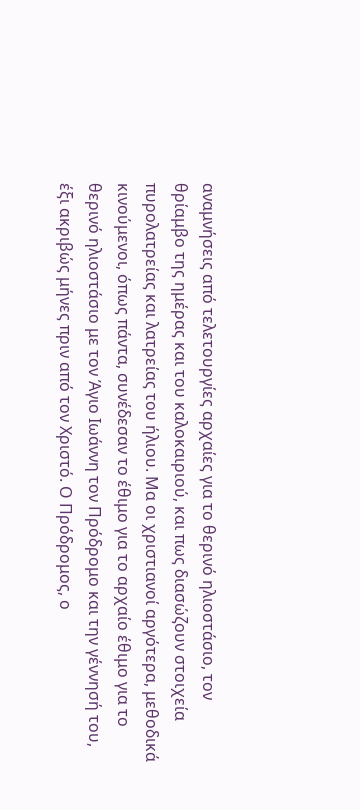αναμνήσεις από τελετουργίες αρχαίες για το θερινό ηλιοστάσιο, τον θρίαμβο της ημέρας και του καλοκαιριού, και πως διασώζουν στοιχεία πυρολατρείας και λατρείας του ήλιου. Μα οι χριστιανοί αργότερα, μεθοδικά κινούμενοι, όπως πάντα, συνέδεσαν το έθιμο για το αρχαίο έθιμο για το θερινό ηλιοστάσιο με τον Άγιο Ιωάννη τον Πρόδρομο και την γέννησή του, έξι ακριβώς μήνες πριν από τον Χριστό. Ο Πρόδρομος, ο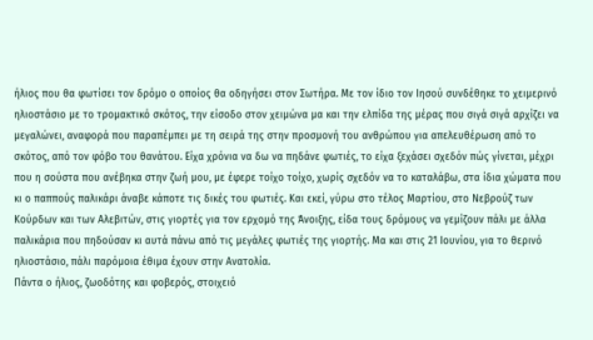ήλιος που θα φωτίσει τον δρόμο ο οποίος θα οδηγήσει στον Σωτήρα. Με τον ίδιο τον Ιησού συνδέθηκε το χειμερινό ηλιοστάσιο με το τρομακτικό σκότος, την είσοδο στον χειμώνα μα και την ελπίδα της μέρας που σιγά σιγά αρχίζει να μεγαλώνει, αναφορά που παραπέμπει με τη σειρά της στην προσμονή του ανθρώπου για απελευθέρωση από το σκότος, από τον φόβο του θανάτου. Είχα χρόνια να δω να πηδάνε φωτιές, το είχα ξεχάσει σχεδόν πώς γίνεται, μέχρι που η σούστα που ανέβηκα στην ζωή μου, με έφερε τοίχο τοίχο, χωρίς σχεδόν να το καταλάβω, στα ίδια χώματα που κι ο παππούς παλικάρι άναβε κάποτε τις δικές του φωτιές. Και εκεί, γύρω στο τέλος Μαρτίου, στο Νεβρούζ των Κούρδων και των Αλεβιτών, στις γιορτές για τον ερχομό της Άνοιξης, είδα τους δρόμους να γεμίζουν πάλι με άλλα παλικάρια που πηδούσαν κι αυτά πάνω από τις μεγάλες φωτιές της γιορτής. Μα και στις 21 Ιουνίου, για το θερινό ηλιοστάσιο, πάλι παρόμοια έθιμα έχουν στην Ανατολία.
Πάντα ο ήλιος, ζωοδότης και φοβερός, στοιχειό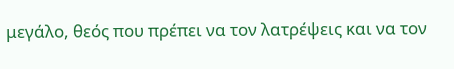μεγάλο, θεός που πρέπει να τον λατρέψεις και να τον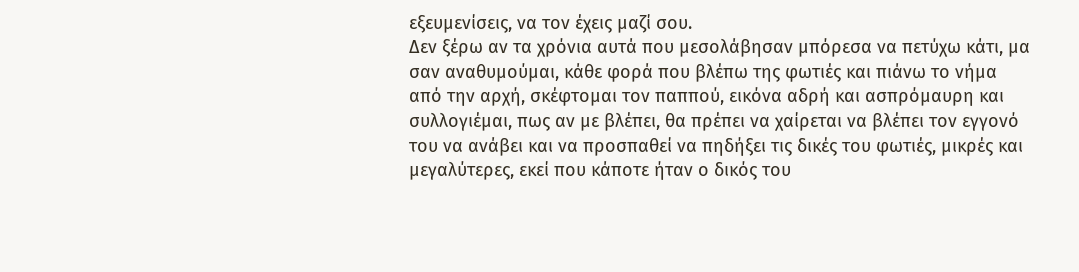εξευμενίσεις, να τον έχεις μαζί σου.
Δεν ξέρω αν τα χρόνια αυτά που μεσολάβησαν μπόρεσα να πετύχω κάτι, μα σαν αναθυμούμαι, κάθε φορά που βλέπω της φωτιές και πιάνω το νήμα από την αρχή, σκέφτομαι τον παππού, εικόνα αδρή και ασπρόμαυρη και συλλογιέμαι, πως αν με βλέπει, θα πρέπει να χαίρεται να βλέπει τον εγγονό του να ανάβει και να προσπαθεί να πηδήξει τις δικές του φωτιές, μικρές και μεγαλύτερες, εκεί που κάποτε ήταν ο δικός του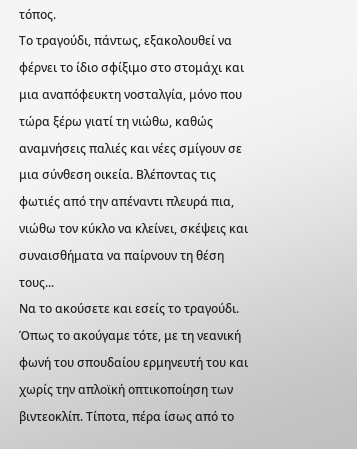τόπος.
Το τραγούδι, πάντως, εξακολουθεί να φέρνει το ίδιο σφίξιμο στο στομάχι και μια αναπόφευκτη νοσταλγία, μόνο που τώρα ξέρω γιατί τη νιώθω, καθώς αναμνήσεις παλιές και νέες σμίγουν σε μια σύνθεση οικεία. Βλέποντας τις φωτιές από την απέναντι πλευρά πια, νιώθω τον κύκλο να κλείνει, σκέψεις και συναισθήματα να παίρνουν τη θέση τους...
Να το ακούσετε και εσείς το τραγούδι. Όπως το ακούγαμε τότε, με τη νεανική φωνή του σπουδαίου ερμηνευτή του και χωρίς την απλοϊκή οπτικοποίηση των βιντεοκλίπ. Τίποτα, πέρα ίσως από το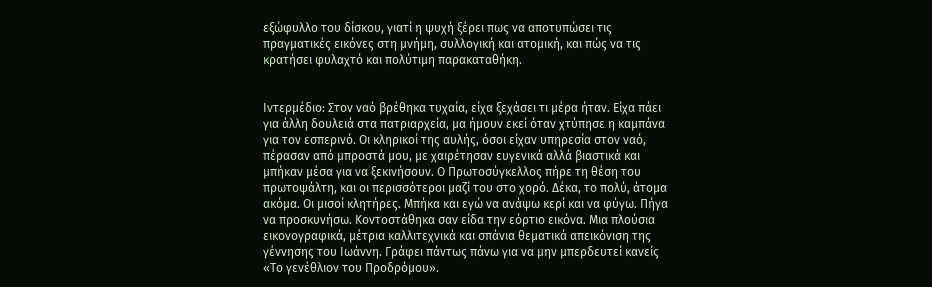εξώφυλλο του δίσκου, γιατί η ψυχή ξέρει πως να αποτυπώσει τις πραγματικές εικόνες στη μνήμη, συλλογική και ατομική, και πώς να τις κρατήσει φυλαχτό και πολύτιμη παρακαταθήκη.


Ιντερμέδιο: Στον ναό βρέθηκα τυχαία, είχα ξεχάσει τι μέρα ήταν. Είχα πάει για άλλη δουλειά στα πατριαρχεία, μα ήμουν εκεί όταν χτύπησε η καμπάνα για τον εσπερινό. Οι κληρικοί της αυλής, όσοι είχαν υπηρεσία στον ναό, πέρασαν από μπροστά μου, με χαιρέτησαν ευγενικά αλλά βιαστικά και μπήκαν μέσα για να ξεκινήσουν. Ο Πρωτοσύγκελλος πήρε τη θέση του πρωτοψάλτη, και οι περισσότεροι μαζί του στο χορό. Δέκα, το πολύ, άτομα ακόμα. Οι μισοί κλητήρες. Μπήκα και εγώ να ανάψω κερί και να φύγω. Πήγα να προσκυνήσω. Κοντοστάθηκα σαν είδα την εόρτιο εικόνα. Μια πλούσια εικονογραφικά, μέτρια καλλιτεχνικά και σπάνια θεματικά απεικόνιση της γέννησης του Ιωάννη. Γράφει πάντως πάνω για να μην μπερδευτεί κανείς «Το γενέθλιον του Προδρόμου».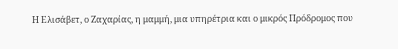Η Ελισάβετ, ο Ζαχαρίας, η μαμμή, μια υπηρέτρια και ο μικρός Πρόδρομος που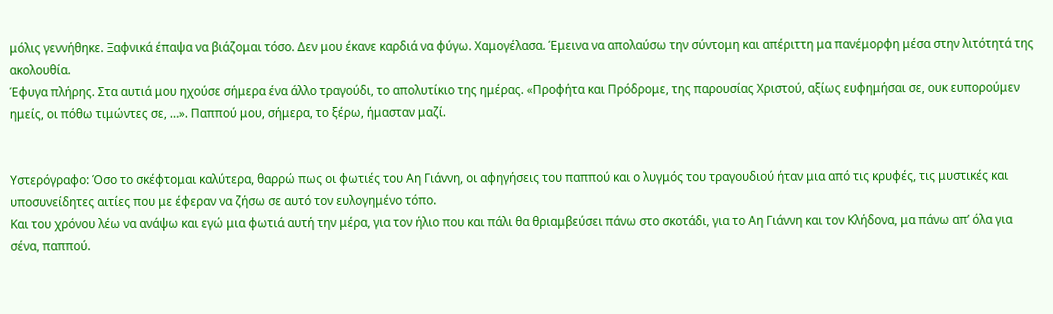μόλις γεννήθηκε. Ξαφνικά έπαψα να βιάζομαι τόσο. Δεν μου έκανε καρδιά να φύγω. Χαμογέλασα. Έμεινα να απολαύσω την σύντομη και απέριττη μα πανέμορφη μέσα στην λιτότητά της ακολουθία.
Έφυγα πλήρης. Στα αυτιά μου ηχούσε σήμερα ένα άλλο τραγούδι, το απολυτίκιο της ημέρας. «Προφήτα και Πρόδρομε, της παρουσίας Χριστού, αξίως ευφημήσαι σε, ουκ ευπορούμεν ημείς, οι πόθω τιμώντες σε, …». Παππού μου, σήμερα, το ξέρω, ήμασταν μαζί.


Υστερόγραφο: Όσο το σκέφτομαι καλύτερα, θαρρώ πως οι φωτιές του Αη Γιάννη, οι αφηγήσεις του παππού και ο λυγμός του τραγουδιού ήταν μια από τις κρυφές, τις μυστικές και υποσυνείδητες αιτίες που με έφεραν να ζήσω σε αυτό τον ευλογημένο τόπο.
Και του χρόνου λέω να ανάψω και εγώ μια φωτιά αυτή την μέρα, για τον ήλιο που και πάλι θα θριαμβεύσει πάνω στο σκοτάδι, για το Αη Γιάννη και τον Κλήδονα, μα πάνω απ’ όλα για σένα, παππού.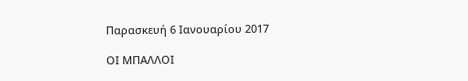Παρασκευή 6 Ιανουαρίου 2017

ΟΙ ΜΠΑΛΛΟΙ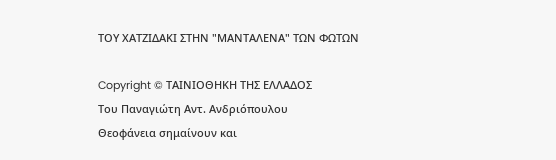ΤΟΥ ΧΑΤΖΙΔΑΚΙ ΣΤΗΝ "ΜΑΝΤΑΛΕΝΑ" ΤΩΝ ΦΩΤΩΝ

Copyright © ΤΑΙΝΙΟΘΗΚΗ ΤΗΣ ΕΛΛΑΔΟΣ
Του Παναγιώτη Αντ. Ανδριόπουλου
Θεοφάνεια σημαίνουν και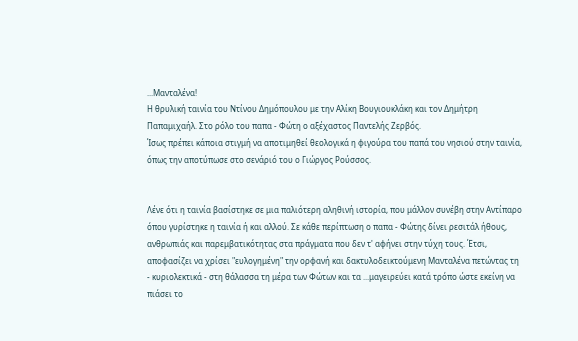...Μανταλένα!
Η θρυλική ταινία του Ντίνου Δημόπουλου με την Αλίκη Βουγιουκλάκη και τον Δημήτρη Παπαμιχαήλ. Στο ρόλο του παπα - Φώτη ο αξέχαστος Παντελής Ζερβός.
Ίσως πρέπει κάποια στιγμή να αποτιμηθεί θεολογικά η φιγούρα του παπά του νησιού στην ταινία, όπως την αποτύπωσε στο σενάριό του ο Γιώργος Ρούσσος.


Λένε ότι η ταινία βασίστηκε σε μια παλιότερη αληθινή ιστορία, που μάλλον συνέβη στην Αντίπαρο όπου γυρίστηκε η ταινία ή και αλλού. Σε κάθε περίπτωση ο παπα - Φώτης δίνει ρεσιτάλ ήθους, ανθρωπιάς και παρεμβατικότητας στα πράγματα που δεν τ' αφήνει στην τύχη τους. Έτσι, αποφασίζει να χρίσει "ευλογημένη" την ορφανή και δακτυλοδεικτούμενη Μανταλένα πετώντας τη - κυριολεκτικά - στη θάλασσα τη μέρα των Φώτων και τα ...μαγειρεύει κατά τρόπο ώστε εκείνη να πιάσει το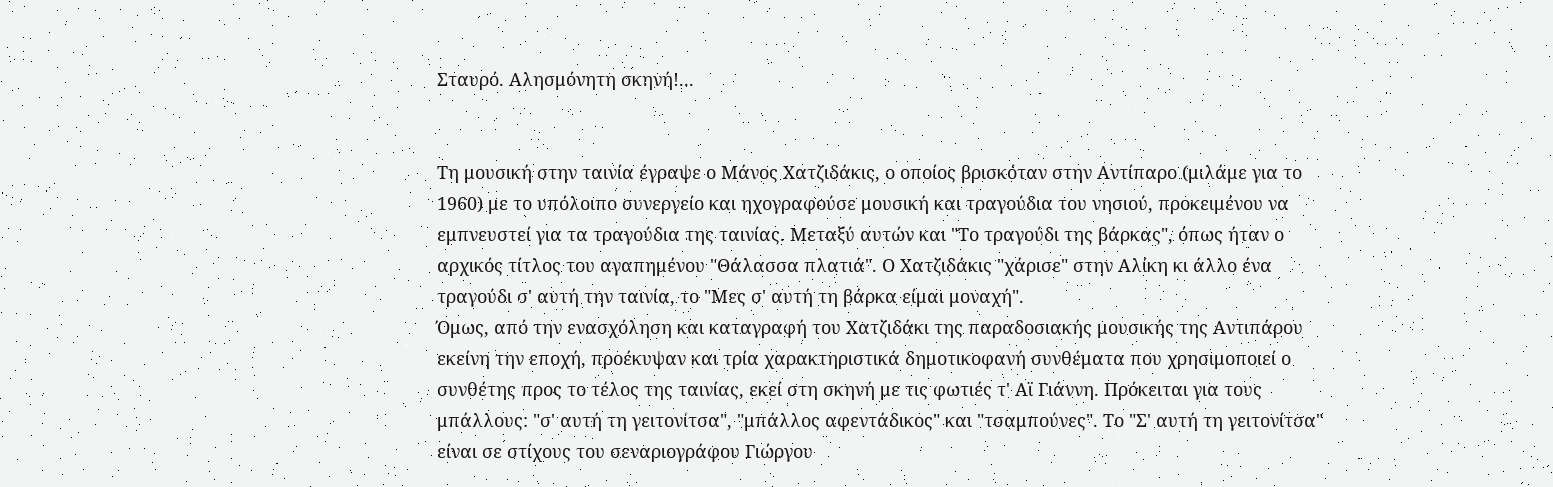Σταυρό. Αλησμόνητη σκηνή!...


Τη μουσική στην ταινία έγραψε ο Μάνος Χατζιδάκις, ο οποίος βρισκόταν στην Αντίπαρο (μιλάμε για το 1960) με το υπόλοιπο συνεργείο και ηχογραφούσε μουσική και τραγούδια του νησιού, προκειμένου να εμπνευστεί για τα τραγούδια της ταινίας. Μεταξύ αυτών και "Το τραγούδι της βάρκας", όπως ήταν ο αρχικός τίτλος του αγαπημένου "Θάλασσα πλατιά". Ο Χατζιδάκις "χάρισε" στην Αλίκη κι άλλο ένα τραγούδι σ' αυτή την ταινία, το "Μες σ' αυτή τη βάρκα είμαι μοναχή".
Όμως, από την ενασχόληση και καταγραφή του Χατζιδάκι της παραδοσιακής μουσικής της Αντιπάρου εκείνη την εποχή, προέκυψαν και τρία χαρακτηριστικά δημοτικοφανή συνθέματα που χρησιμοποιεί ο συνθέτης προς το τέλος της ταινίας, εκεί στη σκηνή με τις φωτιές τ' Αϊ Γιάννη. Πρόκειται για τους μπάλλους: "σ' αυτή τη γειτονίτσα", "μπάλλος αφεντάδικος" και "τσαμπούνες". Το "Σ' αυτή τη γειτονίτσα" είναι σε στίχους του σεναριογράφου Γιώργου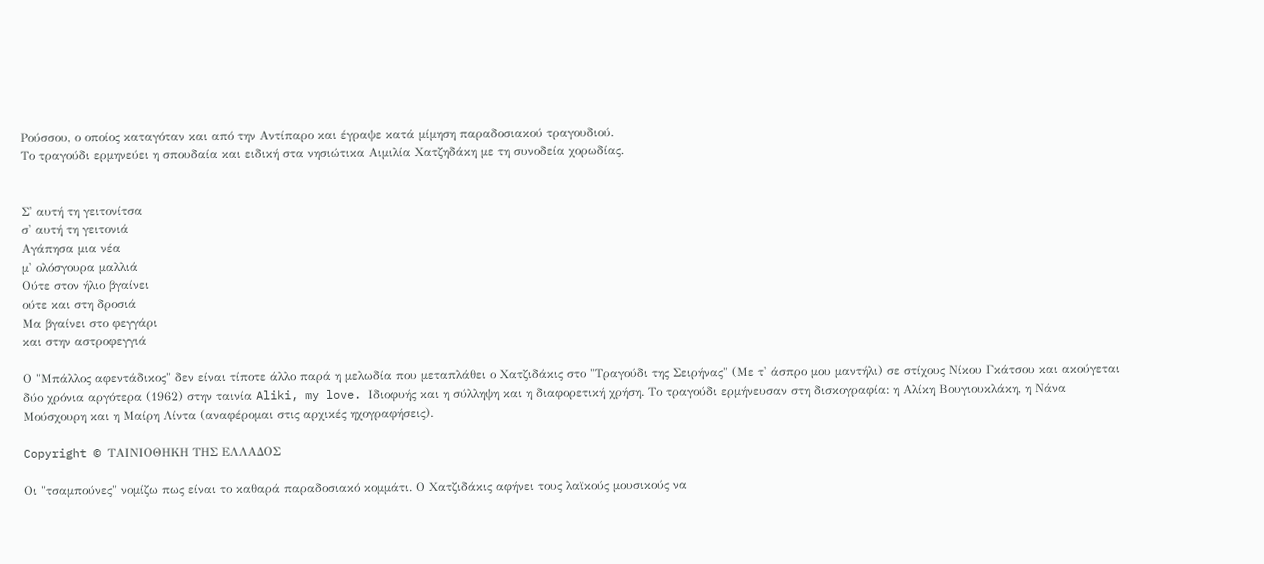Ρούσσου, ο οποίος καταγόταν και από την Αντίπαρο και έγραψε κατά μίμηση παραδοσιακού τραγουδιού.
Το τραγούδι ερμηνεύει η σπουδαία και ειδική στα νησιώτικα Αιμιλία Χατζηδάκη με τη συνοδεία χορωδίας.


Σ' αυτή τη γειτονίτσα
σ' αυτή τη γειτονιά
Αγάπησα μια νέα
μ' ολόσγουρα μαλλιά
Ούτε στον ήλιο βγαίνει
ούτε και στη δροσιά
Μα βγαίνει στο φεγγάρι
και στην αστροφεγγιά

Ο "Μπάλλος αφεντάδικος" δεν είναι τίποτε άλλο παρά η μελωδία που μεταπλάθει ο Χατζιδάκις στο "Τραγούδι της Σειρήνας" (Με τ' άσπρο μου μαντήλι) σε στίχους Νίκου Γκάτσου και ακούγεται δύο χρόνια αργότερα (1962) στην ταινία Aliki, my love. Ιδιοφυής και η σύλληψη και η διαφορετική χρήση. Το τραγούδι ερμήνευσαν στη δισκογραφία: η Αλίκη Βουγιουκλάκη, η Νάνα Μούσχουρη και η Μαίρη Λίντα (αναφέρομαι στις αρχικές ηχογραφήσεις).

Copyright © ΤΑΙΝΙΟΘΗΚΗ ΤΗΣ ΕΛΛΑΔΟΣ

Οι "τσαμπούνες" νομίζω πως είναι το καθαρά παραδοσιακό κομμάτι. Ο Χατζιδάκις αφήνει τους λαϊκούς μουσικούς να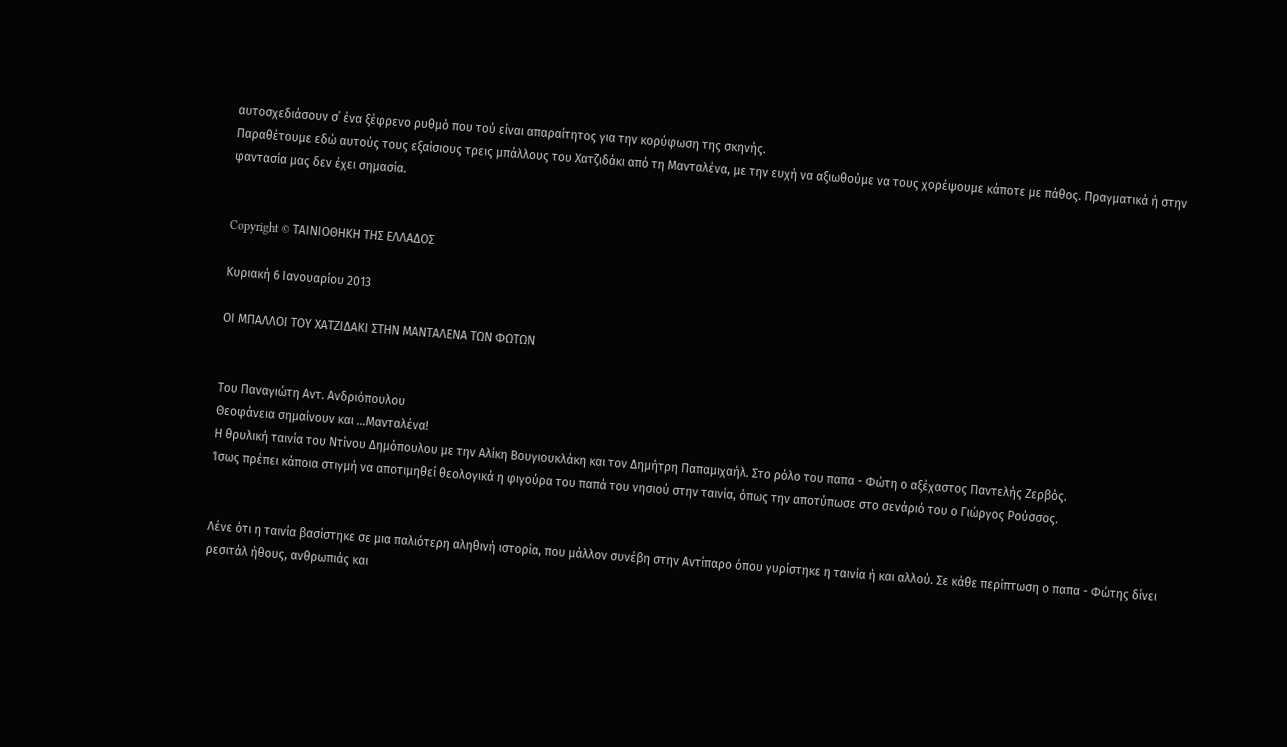αυτοσχεδιάσουν σ΄ ένα ξέφρενο ρυθμό που τού είναι απαραίτητος για την κορύφωση της σκηνής.
Παραθέτουμε εδώ αυτούς τους εξαίσιους τρεις μπάλλους του Χατζιδάκι από τη Μανταλένα, με την ευχή να αξιωθούμε να τους χορέψουμε κάποτε με πάθος. Πραγματικά ή στην φαντασία μας δεν έχει σημασία.


Copyright © ΤΑΙΝΙΟΘΗΚΗ ΤΗΣ ΕΛΛΑΔΟΣ

Κυριακή 6 Ιανουαρίου 2013

ΟΙ ΜΠΑΛΛΟΙ ΤΟΥ ΧΑΤΖΙΔΑΚΙ ΣΤΗΝ ΜΑΝΤΑΛΕΝΑ ΤΩΝ ΦΩΤΩΝ


Του Παναγιώτη Αντ. Ανδριόπουλου
Θεοφάνεια σημαίνουν και ...Μανταλένα!
Η θρυλική ταινία του Ντίνου Δημόπουλου με την Αλίκη Βουγιουκλάκη και τον Δημήτρη Παπαμιχαήλ. Στο ρόλο του παπα - Φώτη ο αξέχαστος Παντελής Ζερβός.
Ίσως πρέπει κάποια στιγμή να αποτιμηθεί θεολογικά η φιγούρα του παπά του νησιού στην ταινία, όπως την αποτύπωσε στο σενάριό του ο Γιώργος Ρούσσος.


Λένε ότι η ταινία βασίστηκε σε μια παλιότερη αληθινή ιστορία, που μάλλον συνέβη στην Αντίπαρο όπου γυρίστηκε η ταινία ή και αλλού. Σε κάθε περίπτωση ο παπα - Φώτης δίνει ρεσιτάλ ήθους, ανθρωπιάς και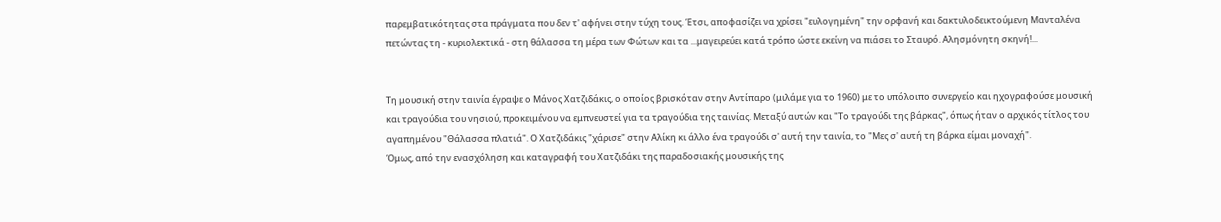παρεμβατικότητας στα πράγματα που δεν τ' αφήνει στην τύχη τους. Έτσι, αποφασίζει να χρίσει "ευλογημένη" την ορφανή και δακτυλοδεικτούμενη Μανταλένα πετώντας τη - κυριολεκτικά - στη θάλασσα τη μέρα των Φώτων και τα ...μαγειρεύει κατά τρόπο ώστε εκείνη να πιάσει το Σταυρό. Αλησμόνητη σκηνή!...


Τη μουσική στην ταινία έγραψε ο Μάνος Χατζιδάκις, ο οποίος βρισκόταν στην Αντίπαρο (μιλάμε για το 1960) με το υπόλοιπο συνεργείο και ηχογραφούσε μουσική και τραγούδια του νησιού, προκειμένου να εμπνευστεί για τα τραγούδια της ταινίας. Μεταξύ αυτών και "Το τραγούδι της βάρκας", όπως ήταν ο αρχικός τίτλος του αγαπημένου "Θάλασσα πλατιά". Ο Χατζιδάκις "χάρισε" στην Αλίκη κι άλλο ένα τραγούδι σ' αυτή την ταινία, το "Μες σ' αυτή τη βάρκα είμαι μοναχή".
Όμως, από την ενασχόληση και καταγραφή του Χατζιδάκι της παραδοσιακής μουσικής της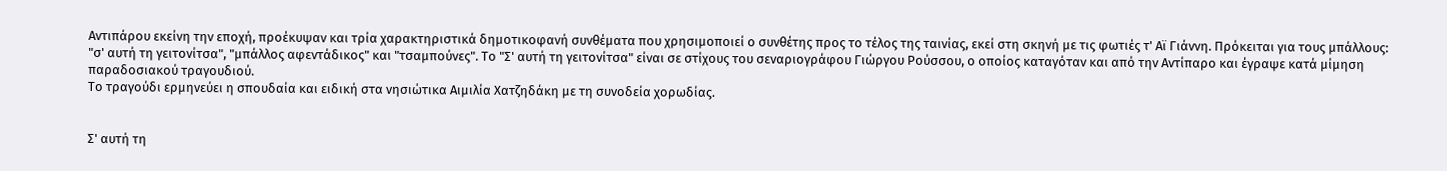Αντιπάρου εκείνη την εποχή, προέκυψαν και τρία χαρακτηριστικά δημοτικοφανή συνθέματα που χρησιμοποιεί ο συνθέτης προς το τέλος της ταινίας, εκεί στη σκηνή με τις φωτιές τ' Αϊ Γιάννη. Πρόκειται για τους μπάλλους: "σ' αυτή τη γειτονίτσα", "μπάλλος αφεντάδικος" και "τσαμπούνες". Το "Σ' αυτή τη γειτονίτσα" είναι σε στίχους του σεναριογράφου Γιώργου Ρούσσου, ο οποίος καταγόταν και από την Αντίπαρο και έγραψε κατά μίμηση παραδοσιακού τραγουδιού.
Το τραγούδι ερμηνεύει η σπουδαία και ειδική στα νησιώτικα Αιμιλία Χατζηδάκη με τη συνοδεία χορωδίας.


Σ' αυτή τη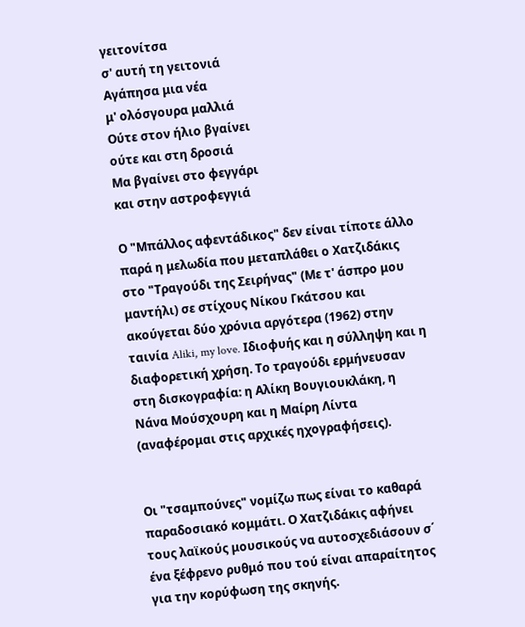γειτονίτσα
σ' αυτή τη γειτονιά
Αγάπησα μια νέα
μ' ολόσγουρα μαλλιά
Ούτε στον ήλιο βγαίνει
ούτε και στη δροσιά
Μα βγαίνει στο φεγγάρι
και στην αστροφεγγιά

Ο "Μπάλλος αφεντάδικος" δεν είναι τίποτε άλλο παρά η μελωδία που μεταπλάθει ο Χατζιδάκις στο "Τραγούδι της Σειρήνας" (Με τ' άσπρο μου μαντήλι) σε στίχους Νίκου Γκάτσου και ακούγεται δύο χρόνια αργότερα (1962) στην ταινία Aliki, my love. Ιδιοφυής και η σύλληψη και η διαφορετική χρήση. Το τραγούδι ερμήνευσαν στη δισκογραφία: η Αλίκη Βουγιουκλάκη, η Νάνα Μούσχουρη και η Μαίρη Λίντα (αναφέρομαι στις αρχικές ηχογραφήσεις).


Οι "τσαμπούνες" νομίζω πως είναι το καθαρά παραδοσιακό κομμάτι. Ο Χατζιδάκις αφήνει τους λαϊκούς μουσικούς να αυτοσχεδιάσουν σ΄ ένα ξέφρενο ρυθμό που τού είναι απαραίτητος για την κορύφωση της σκηνής.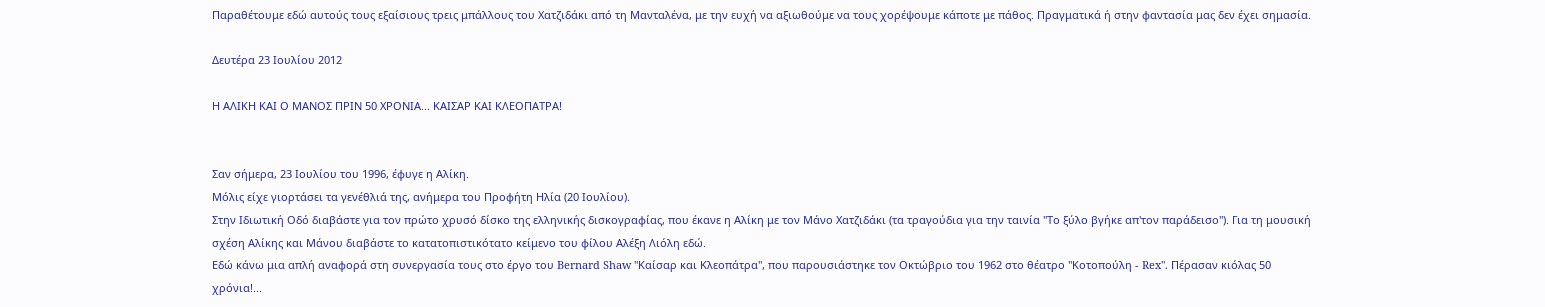Παραθέτουμε εδώ αυτούς τους εξαίσιους τρεις μπάλλους του Χατζιδάκι από τη Μανταλένα, με την ευχή να αξιωθούμε να τους χορέψουμε κάποτε με πάθος. Πραγματικά ή στην φαντασία μας δεν έχει σημασία.

Δευτέρα 23 Ιουλίου 2012

Η ΑΛΙΚΗ ΚΑΙ Ο ΜΑΝΟΣ ΠΡΙΝ 50 ΧΡΟΝΙΑ... ΚΑΙΣΑΡ ΚΑΙ ΚΛΕΟΠΑΤΡΑ!


Σαν σήμερα, 23 Ιουλίου του 1996, έφυγε η Αλίκη.
Μόλις είχε γιορτάσει τα γενέθλιά της, ανήμερα του Προφήτη Ηλία (20 Ιουλίου).
Στην Ιδιωτική Οδό διαβάστε για τον πρώτο χρυσό δίσκο της ελληνικής δισκογραφίας, που έκανε η Αλίκη με τον Μάνο Χατζιδάκι (τα τραγούδια για την ταινία "Το ξύλο βγήκε απ'τον παράδεισο"). Για τη μουσική σχέση Αλίκης και Μάνου διαβάστε το κατατοπιστικότατο κείμενο του φίλου Αλέξη Λιόλη εδώ.
Εδώ κάνω μια απλή αναφορά στη συνεργασία τους στο έργο του Bernard Shaw "Καίσαρ και Κλεοπάτρα", που παρουσιάστηκε τον Οκτώβριο του 1962 στο θέατρο "Κοτοπούλη - Rex". Πέρασαν κιόλας 50 χρόνια!...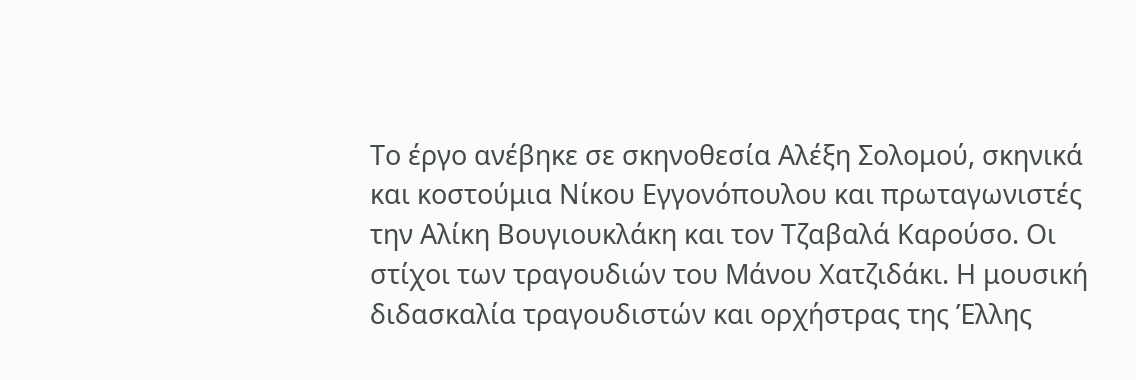Το έργο ανέβηκε σε σκηνοθεσία Αλέξη Σολομού, σκηνικά και κοστούμια Νίκου Εγγονόπουλου και πρωταγωνιστές την Αλίκη Βουγιουκλάκη και τον Τζαβαλά Καρούσο. Οι στίχοι των τραγουδιών του Μάνου Χατζιδάκι. Η μουσική διδασκαλία τραγουδιστών και ορχήστρας της Έλλης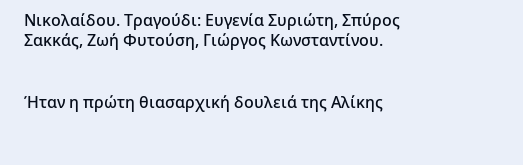Νικολαίδου. Τραγούδι: Ευγενία Συριώτη, Σπύρος Σακκάς, Ζωή Φυτούση, Γιώργος Κωνσταντίνου.


Ήταν η πρώτη θιασαρχική δουλειά της Αλίκης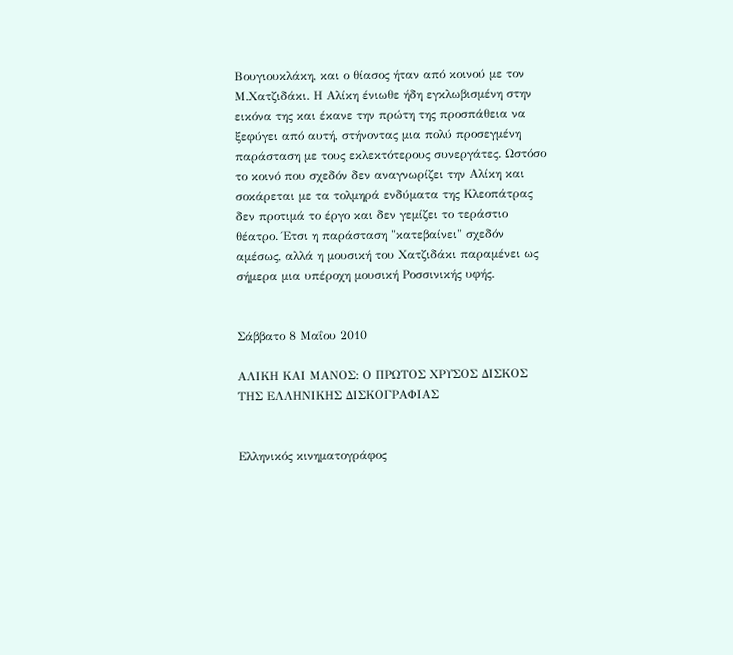Βουγιουκλάκη, και ο θίασος ήταν από κοινού με τον Μ.Χατζιδάκι. Η Αλίκη ένιωθε ήδη εγκλωβισμένη στην εικόνα της και έκανε την πρώτη της προσπάθεια να ξεφύγει από αυτή, στήνοντας μια πολύ προσεγμένη παράσταση με τους εκλεκτότερους συνεργάτες. Ωστόσο το κοινό που σχεδόν δεν αναγνωρίζει την Αλίκη και σοκάρεται με τα τολμηρά ενδύματα της Κλεοπάτρας δεν προτιμά το έργο και δεν γεμίζει το τεράστιο θέατρο. Έτσι η παράσταση "κατεβαίνει" σχεδόν αμέσως, αλλά η μουσική του Χατζιδάκι παραμένει ως σήμερα μια υπέροχη μουσική Ροσσινικής υφής.


Σάββατο 8 Μαΐου 2010

ΑΛΙΚΗ ΚΑΙ ΜΑΝΟΣ: Ο ΠΡΩΤΟΣ ΧΡΥΣΟΣ ΔΙΣΚΟΣ ΤΗΣ ΕΛΛΗΝΙΚΗΣ ΔΙΣΚΟΓΡΑΦΙΑΣ


Eλληνικός κινηματογράφος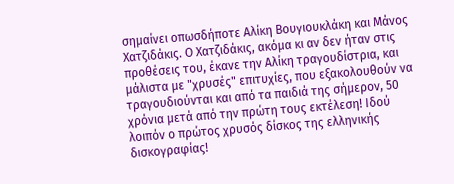σημαίνει οπωσδήποτε Αλίκη Βουγιουκλάκη και Μάνος Χατζιδάκις. Ο Χατζιδάκις, ακόμα κι αν δεν ήταν στις προθέσεις του, έκανε την Αλίκη τραγουδίστρια, και μάλιστα με "χρυσές" επιτυχίες, που εξακολουθούν να τραγουδιούνται και από τα παιδιά της σήμερον, 50 χρόνια μετά από την πρώτη τους εκτέλεση! Ιδού λοιπόν ο πρώτος χρυσός δίσκος της ελληνικής δισκογραφίας!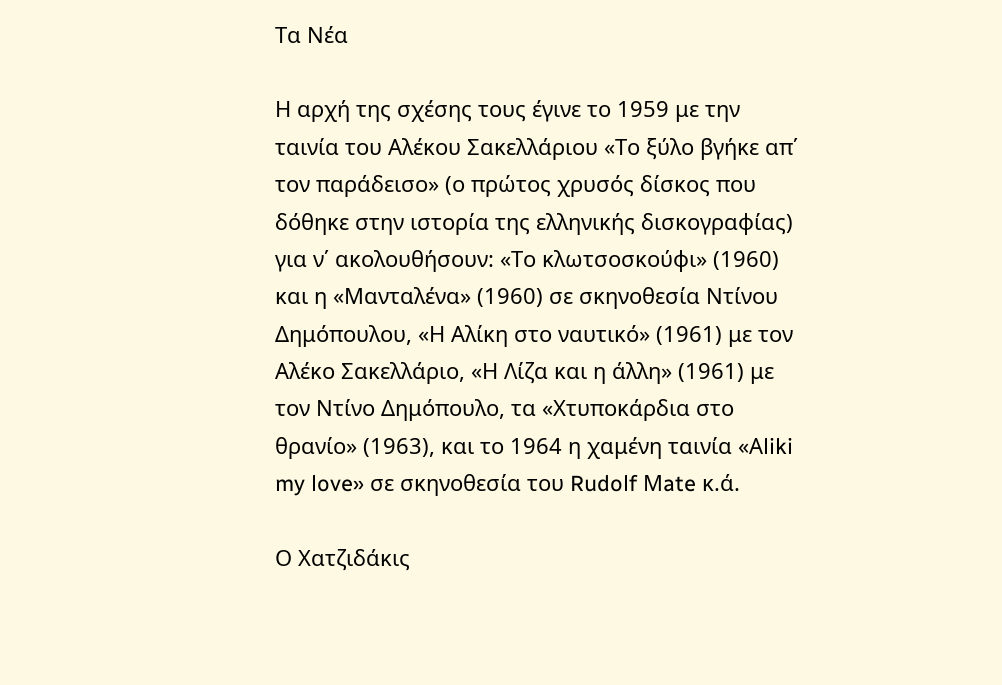Tα Νέα

Η αρχή της σχέσης τους έγινε το 1959 με την ταινία του Αλέκου Σακελλάριου «Το ξύλο βγήκε απ΄ τον παράδεισο» (ο πρώτος χρυσός δίσκος που δόθηκε στην ιστορία της ελληνικής δισκογραφίας) για ν΄ ακολουθήσουν: «Το κλωτσοσκούφι» (1960) και η «Μανταλένα» (1960) σε σκηνοθεσία Ντίνου Δημόπουλου, «Η Αλίκη στο ναυτικό» (1961) με τον Αλέκο Σακελλάριο, «Η Λίζα και η άλλη» (1961) με τον Ντίνο Δημόπουλο, τα «Χτυποκάρδια στο θρανίο» (1963), και το 1964 η χαμένη ταινία «Αliki my love» σε σκηνοθεσία του Rudolf Μate κ.ά.

Ο Χατζιδάκις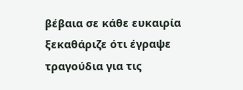βέβαια σε κάθε ευκαιρία ξεκαθάριζε ότι έγραψε τραγούδια για τις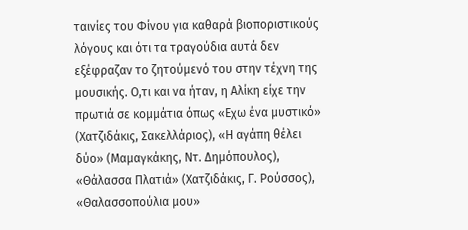ταινίες του Φίνου για καθαρά βιοποριστικούς λόγους και ότι τα τραγούδια αυτά δεν εξέφραζαν το ζητούμενό του στην τέχνη της μουσικής. Ο,τι και να ήταν, η Αλίκη είχε την πρωτιά σε κομμάτια όπως «Εχω ένα μυστικό» (Χατζιδάκις, Σακελλάριος), «Η αγάπη θέλει δύο» (Μαμαγκάκης, Ντ. Δημόπουλος), «Θάλασσα Πλατιά» (Χατζιδάκις, Γ. Ρούσσος), «Θαλασσοπούλια μου»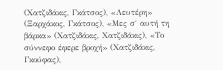(Χατζιδάκις, Γκάτσος), «Λευτέρη» (Ξαρχάκος, Γκάτσος), «Μες σ΄ αυτή τη βάρκα» (Χατζιδάκις, Χατζιδάκις), «Το σύννεφο έφερε βροχή» (Χατζιδάκις, Γκούφας),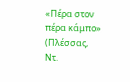«Πέρα στον πέρα κάμπο» (Πλέσσας, Ντ.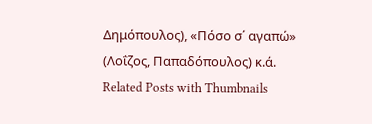Δημόπουλος), «Πόσο σ΄ αγαπώ» (Λοΐζος, Παπαδόπουλος) κ.ά.
Related Posts with Thumbnails